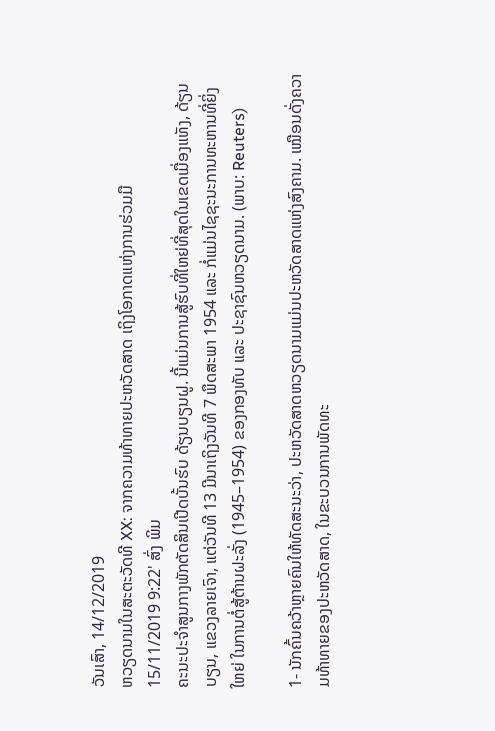ວັນເສົາ, 14/12/2019
ຫວຽດນາມໃນສະຕະວັດທີ XX: ຈາກຄວາມທ້າທາຍປະຫວັດສາດ ເຖິງໂອກາດແຫ່ງການຮ່ວມມື
15/11/2019 9:22' ສົ່ງ ພິມ
ຄະນະປະຈຳສູນກາງພັກຕັດສິນເປີດບັ້ນຮົບ ດ້ຽນບຽນຝູ. ນີ້ແມ່ນການສູ້ຮົບທີ່ໃຫຍ່ທີ່ສຸດໃນເຂດເມື່ອງແທັງ, ດ້ຽນບຽນ, ແຂວງລາຍເຈົາ, ແຕ່ວັນທີ 13 ມີນາເຖິງວັນທີ 7 ພຶດສະພາ 1954 ແລະ ກໍ່ແມ່ນໄຊຊະນະການທະຫານທີ່ຍິ່ງໃຫຍ່ ໃນການຕໍ່ສູ້ຕ້ານຝະລັ່ງ (1945–1954) ຂອງກອງທັບ ແລະ ປະຊາຊົນຫວຽດນາມ. (ພາບ: Reuters)

1- ນັກຄົ້ນຄວ້າຫຼາຍຄົນໃຫ້ທັດສະນະວ່າ, ປະຫວັດສາດຫວຽດນາມແມ່ນປະຫວັດສາດແຫ່ງສົງຄາມ. ເໝືອນດັ່ງຄວາມທ້າທາຍຂອງປະຫວັດສາດ, ໃນຂະບວນການພັດທະ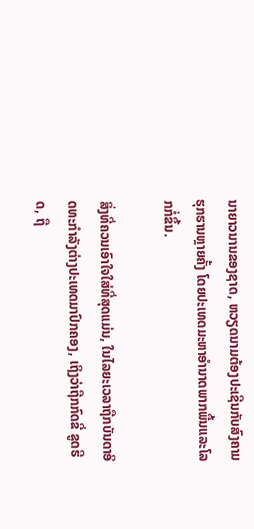ນາຍາວນານຂອງຊາດ, ຫວຽດນາມຕ້ອງປະເຊີນກັບສົງຄາມຮຸກຮານຫຼາຍຄັ້ງ ໂດຍປະເທດມະຫາອຳນາດພາກພື້ນແລະໂລກກໍ່ຂຶ້ນ.

ສິ່ງທີ່ຄວນເອົາໃຈໃສ່ທີ່ສຸດແມ່ນ, ໃນໄລຍະເວລາຖືກບັນດາອິດທະກຳລັງຕ່າງປະເທດມາປົກຄອງ, ເຖິງວ່າຖືກກົດຂີ່ ຂູດຮີດ, ຖື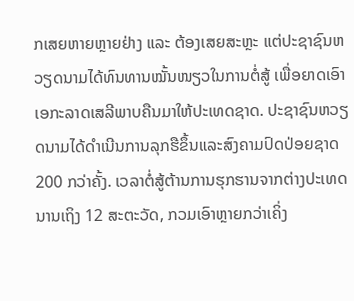ກເສຍຫາຍຫຼາຍຢ່າງ ແລະ ຕ້ອງເສຍສະຫຼະ ແຕ່ປະຊາຊົນຫວຽດນາມໄດ້ທົນທານໝັ້ນໜຽວໃນການຕໍ່ສູ້ ເພື່ອຍາດເອົາເອກະລາດເສລີພາບຄືນມາໃຫ້ປະເທດຊາດ. ປະຊາຊົນຫວຽດນາມໄດ້ດຳເນີນການລຸກຮືຂຶ້ນແລະສົງຄາມປົດປ່ອຍຊາດ 200 ກວ່າຄັ້ງ. ເວລາຕໍ່ສູ້ຕ້ານການຮຸກຮານຈາກຕ່າງປະເທດນານເຖິງ 12 ສະຕະວັດ, ກວມເອົາຫຼາຍກວ່າເຄິ່ງ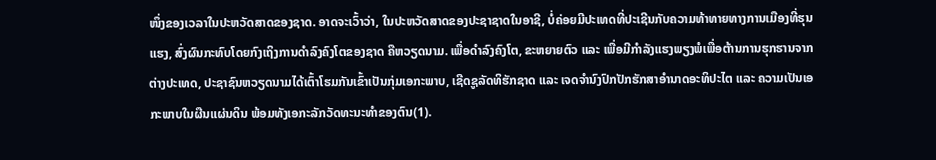ໜຶ່ງຂອງເວລາໃນປະຫວັດສາດຂອງຊາດ. ອາດຈະເວົ້າວ່າ, ໃນປະຫວັດສາດຂອງປະຊາຊາດໃນອາຊີ, ບໍ່ຄ່ອຍມີປະເທດທີ່ປະເຊີນກັບຄວາມທ້າທາຍທາງການເມືອງທີ່ຮຸນແຮງ, ສົ່ງຜົນກະທົບໂດຍກົງເຖິງການດຳລົງຄົງໂຕຂອງຊາດ ຄືຫວຽດນາມ. ເພື່ອດຳລົງຄົງໂຕ, ຂະຫຍາຍຕົວ ແລະ ເພື່ອມີກຳລັງແຮງພຽງພໍເພື່ອຕ້ານການຮຸກຮານຈາກຕ່າງປະເທດ, ປະຊາຊົນຫວຽດນາມໄດ້ເຕົ້າໂຮມກັນເຂົ້າເປັນກຸ່ມເອກະພາບ, ເຊີດຊູລັດທິຮັກຊາດ ແລະ ເຈດຈຳນົງປົກປັກຮັກສາອຳນາດອະທິປະໄຕ ແລະ ຄວາມເປັນເອກະພາບໃນຜືນແຜ່ນດິນ ພ້ອມທັງເອກະລັກວັດທະນະທຳຂອງຕົນ(1).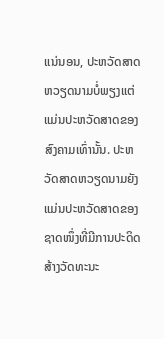ແນ່ນອນ, ປະຫວັດສາດຫວຽດນາມບໍ່ພຽງແຕ່ແມ່ນປະຫວັດສາດຂອງສົງຄາມເທົ່ານັ້ນ. ປະຫວັດສາດຫວຽດນາມຍັງແມ່ນປະຫວັດສາດຂອງຊາດໜຶ່ງທີ່ມີການປະດິດສ້າງວັດທະນະ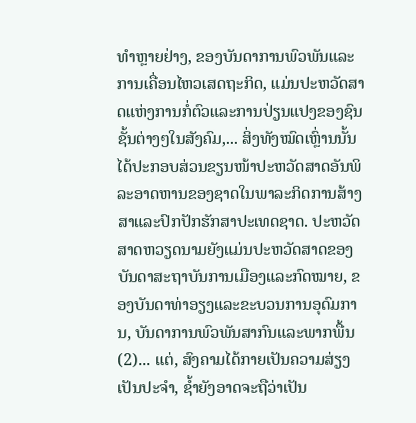ທຳຫຼາຍຢ່າງ, ຂອງບັນດາການພົວພັນແລະການເຄື່ອນໄຫວເສດຖະກິດ, ແມ່ນປະຫວັດສາດແຫ່ງການກໍ່ຕົວແລະການປ່ຽນແປງຂອງຊົນຊັ້ນຕ່າງໆໃນສັງຄົມ,... ສິ່ງທັງໝົດເຫຼົ່ານນັ້ນໄດ້ປະກອບສ່ວນຂຽນໜ້າປະຫວັດສາດອັນພິລະອາດຫານຂອງຊາດໃນພາລະກິດການສ້າງສາແລະປົກປັກຮັກສາປະເທດຊາດ. ປະຫວັດສາດຫວຽດນາມຍັງແມ່ນປະຫວັດສາດຂອງບັນດາສະຖາບັນການເມືອງແລະກົດໝາຍ, ຂອງບັນດາທ່າອຽງແລະຂະບວນການອຸດົມການ, ບັນດາການພົວພັນສາກົນແລະພາກພື້ນ(2)... ແຕ່, ສົງຄາມໄດ້ກາຍເປັນຄວາມສ່ຽງເປັນປະຈຳ, ຊ້ຳຍັງອາດຈະຖືວ່າເປັນ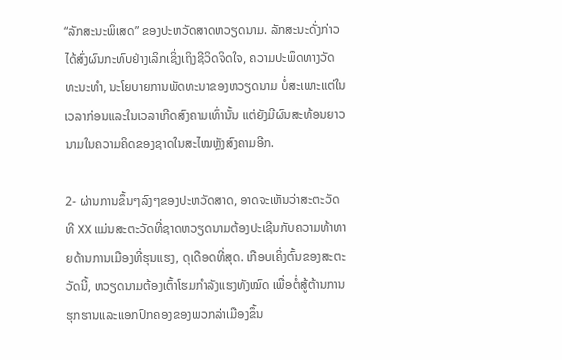“ລັກສະນະພິເສດ” ຂອງປະຫວັດສາດຫວຽດນາມ. ລັກສະນະດັ່ງກ່າວໄດ້ສົ່ງຜົນກະທົບຢ່າງເລິກເຊິ່ງເຖິງຊີວິດຈິດໃຈ, ຄວາມປະພຶດທາງວັດທະນະທຳ, ນະໂຍບາຍການພັດທະນາຂອງຫວຽດນາມ ບໍ່ສະເພາະແຕ່ໃນເວລາກ່ອນແລະໃນເວລາເກີດສົງຄາມເທົ່ານັ້ນ ແຕ່ຍັງມີຜົນສະທ້ອນຍາວນາມໃນຄວາມຄິດຂອງຊາດໃນສະໄໝຫຼັງສົງຄາມອີກ.

2- ຜ່ານການຂຶ້ນໆລົງໆຂອງປະຫວັດສາດ, ອາດຈະເຫັນວ່າສະຕະວັດທີ XX ແມ່ນສະຕະວັດທີ່ຊາດຫວຽດນາມຕ້ອງປະເຊີນກັບຄວາມທ້າທາຍດ້ານການເມືອງທີ່ຮຸນແຮງ, ດຸເດືອດທີ່ສຸດ. ເກືອບເຄິ່ງຕົ້ນຂອງສະຕະວັດນີ້, ຫວຽດນາມຕ້ອງເຕົ້າໂຮມກຳລັງແຮງທັງໝົດ ເພື່ອຕໍ່ສູ້ຕ້ານການຮຸກຮານແລະແອກປົກຄອງຂອງພວກລ່າເມືອງຂຶ້ນ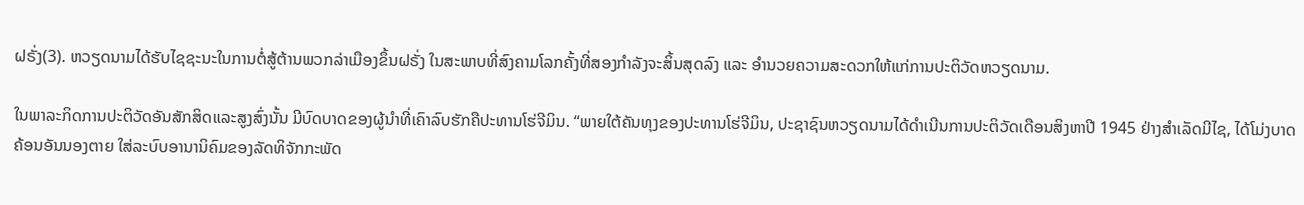ຝຣັ່ງ(3). ຫວຽດນາມໄດ້ຮັບໄຊຊະນະໃນການຕໍ່ສູ້ຕ້ານພວກລ່າເມືອງຂຶ້ນຝຣັ່ງ ໃນສະພາບທີ່ສົງຄາມໂລກຄັ້ງທີ່ສອງກຳລັງຈະສິ້ນສຸດລົງ ແລະ ອຳນວຍຄວາມສະດວກໃຫ້ແກ່ການປະຕິວັດຫວຽດນາມ.

ໃນພາລະກິດການປະຕິວັດອັນສັກສິດແລະສູງສົ່ງນັ້ນ ມີບົດບາດຂອງຜູ້ນຳທີ່ເຄົາລົບຮັກຄືປະທານໂຮ່ຈີມິນ. “ພາຍໃຕ້ຄັນທຸງຂອງປະທານໂຮ່ຈີມິນ, ປະຊາຊົນຫວຽດນາມໄດ້ດຳເນີນການປະຕິວັດເດືອນສິງຫາປີ 1945 ຢ່າງສຳເລັດມີໄຊ, ໄດ້ໂມ່ງບາດຄ້ອນອັນນອງຕາຍ ໃສ່ລະບົບອານານິຄົມຂອງລັດທິຈັກກະພັດ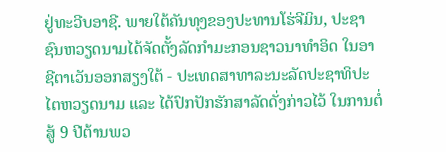ຢູ່ທະວີບອາຊີ. ພາຍໃຕ້ຄັນທຸງຂອງປະທານໂຮ່ຈີມິນ, ປະຊາຊົນຫວຽດນາມໄດ້ຈັດຕັ້ງລັດກຳມະກອນຊາວນາທຳອິດ ໃນອາຊີຕາເວັນອອກສຽງໃຕ້ - ປະເທດສາທາລະນະລັດປະຊາທິປະໄຕຫວຽດນາມ ແລະ ໄດ້ປົກປັກຮັກສາລັດດັ່ງກ່າວໄວ້ ໃນການຕໍ່ສູ້ 9 ປີຕ້ານພວ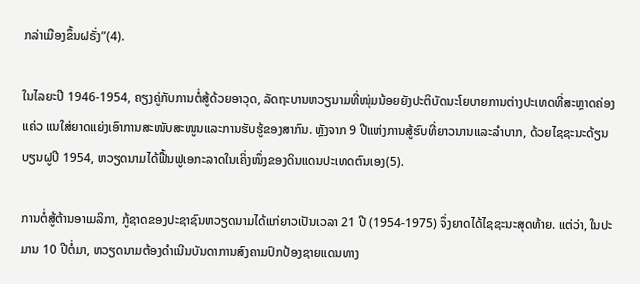ກລ່າເມືອງຂຶ້ນຝຣັ່ງ”(4).

ໃນໄລຍະປີ 1946-1954, ຄຽງຄູ່ກັບການຕໍ່ສູ້ດ້ວຍອາວຸດ, ລັດຖະບານຫວຽນາມທີ່ໜຸ່ມນ້ອຍຍັງປະຕິບັດນະໂຍບາຍການຕ່າງປະເທດທີ່ສະຫຼາດຄ່ອງແຄ່ວ ແນໃສ່ຍາດແຍ່ງເອົາການສະໜັບສະໜູນແລະການຮັບຮູ້ຂອງສາກົນ. ຫຼັງຈາກ 9 ປີແຫ່ງການສູ້ຮົບທີ່ຍາວນານແລະລຳບາກ, ດ້ວຍໄຊຊະນະດ້ຽນບຽນຝູປີ 1954, ຫວຽດນາມໄດ້ຟື້ນຟູເອກະລາດໃນເຄິ່ງໜຶ່ງຂອງດິນແດນປະເທດຕົນເອງ(5).

ການຕໍ່ສູ້ຕ້ານອາເມລິກາ, ກູ້ຊາດຂອງປະຊາຊົນຫວຽດນາມໄດ້ແກ່ຍາວເປັນເວລາ 21 ປີ (1954-1975) ຈຶ່ງຍາດໄດ້ໄຊຊະນະສຸດທ້າຍ. ແຕ່ວ່າ, ໃນປະມານ 10 ປີຕໍ່ມາ, ຫວຽດນາມຕ້ອງດຳເນີນບັນດາການສົງຄາມປົກປ້ອງຊາຍແດນທາງ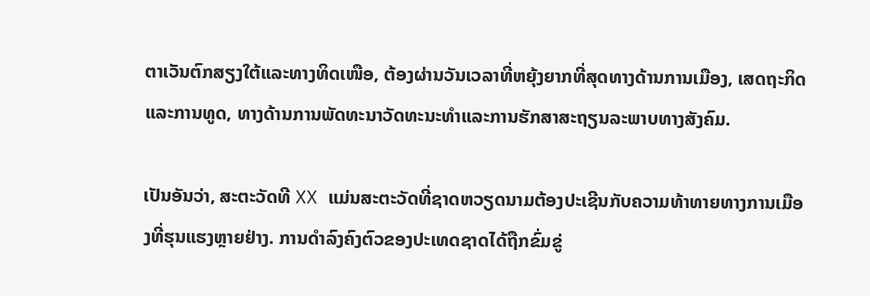ຕາເວັນຕົກສຽງໃຕ້ແລະທາງທິດເໜືອ, ຕ້ອງຜ່ານວັນເວລາທີ່ຫຍຸ້ງຍາກທີ່ສຸດທາງດ້ານການເມືອງ, ເສດຖະກິດແລະການທູດ, ທາງດ້ານການພັດທະນາວັດທະນະທຳແລະການຮັກສາສະຖຽນລະພາບທາງສັງຄົມ.

ເປັນອັນວ່າ, ສະຕະວັດທີ XX ແມ່ນສະຕະວັດທີ່ຊາດຫວຽດນາມຕ້ອງປະເຊີນກັບຄວາມທ້າທາຍທາງການເມືອງທີ່ຮຸນແຮງຫຼາຍຢ່າງ. ການດຳລົງຄົງຕົວຂອງປະເທດຊາດໄດ້ຖືກຂົ່ມຂູ່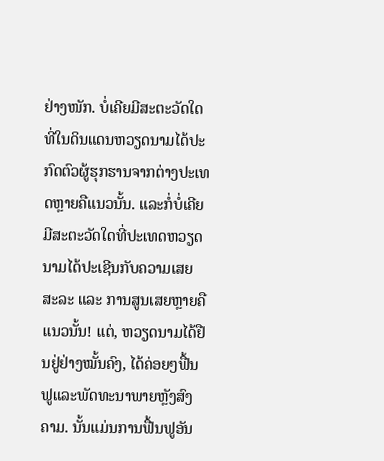ຢ່າງໜັກ. ບໍ່ເຄີຍມີສະຕະວັດໃດທີ່ໃນດິນແດນຫວຽດນາມໄດ້ປະກົດຕົວຜູ້ຮຸກຮານຈາກຕ່າງປະເທດຫຼາຍຄືແນວນັ້ນ. ແລະກໍ່ບໍ່ເຄີຍມີສະຕະວັດໃດທີ່ປະເທດຫວຽດນາມໄດ້ປະເຊີນກັບຄວາມເສຍສະລະ ແລະ ການສູນເສຍຫຼາຍຄືແນວນັ້ນ! ແຕ່, ຫວຽດນາມໄດ້ຢືນຢູ່ຢ່າງໝັ້ນຄົງ, ໄດ້ຄ່ອຍໆຟື້ນຟູແລະພັດທະນາພາຍຫຼັງສົງຄາມ. ນັ້ນແມ່ນການຟື້ນຟູອັນ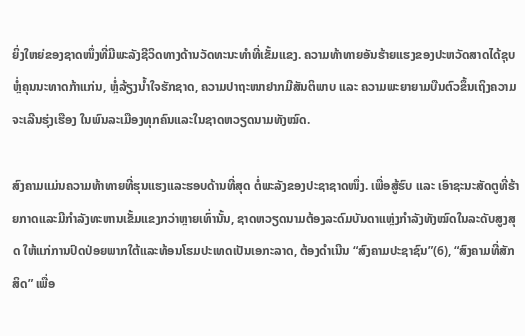ຍິ່ງໃຫຍ່ຂອງຊາດໜຶ່ງທີ່ມີພະລັງຊີວິດທາງດ້ານວັດທະນະທຳທີ່ເຂັ້ມແຂງ. ຄວາມທ້າທາຍອັນຮ້າຍແຮງຂອງປະຫວັດສາດໄດ້ຊຸບຫຼໍ່ຄຸນນະທາດກ້າແກ່ນ, ຫຼໍ່ລ້ຽງນ້ຳໃຈຮັກຊາດ, ຄວາມປາຖະໜາຢາກມີສັນຕິພາບ ແລະ ຄວາມພະຍາຍາມບືນຕົວຂຶ້ນເຖິງຄວາມຈະເລີນຮຸ່ງເຮືອງ ໃນພົນລະເມືອງທຸກຄົນແລະໃນຊາດຫວຽດນາມທັງໝົດ.

ສົງຄາມແມ່ນຄວາມທ້າທາຍທີ່ຮຸນແຮງແລະຮອບດ້ານທີ່ສຸດ ຕໍ່ພະລັງຂອງປະຊາຊາດໜຶ່ງ. ເພື່ອສູ້ຮົບ ແລະ ເອົາຊະນະສັດຕູທີ່ຮ້າຍກາດແລະມີກຳລັງທະຫານເຂັ້ມແຂງກວ່າຫຼາຍເທົ່ານັ້ນ, ຊາດຫວຽດນາມຕ້ອງລະດົມບັນດາແຫຼ່ງກຳລັງທັງໝົດໃນລະດັບສູງສຸດ ໃຫ້ແກ່ການປົດປ່ອຍພາກໃຕ້ແລະທ້ອນໂຮມປະເທດເປັນເອກະລາດ, ຕ້ອງດຳເນີນ “ສົງຄາມປະຊາຊົນ”(6), “ສົງຄາມທີ່ສັກສິດ” ເພື່ອ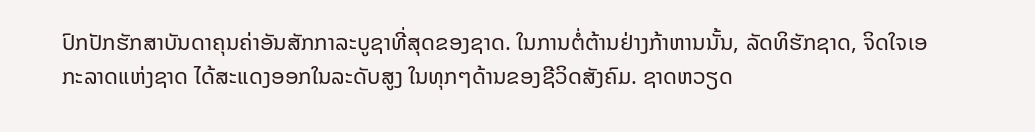ປົກປັກຮັກສາບັນດາຄຸນຄ່າອັນສັກກາລະບູຊາທີ່ສຸດຂອງຊາດ. ໃນການຕໍ່ຕ້ານຢ່າງກ້າຫານນັ້ນ, ລັດທິຮັກຊາດ, ຈິດໃຈເອກະລາດແຫ່ງຊາດ ໄດ້ສະແດງອອກໃນລະດັບສູງ ໃນທຸກໆດ້ານຂອງຊີວິດສັງຄົມ. ຊາດຫວຽດ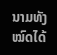ນາມທັງໝົດໄດ້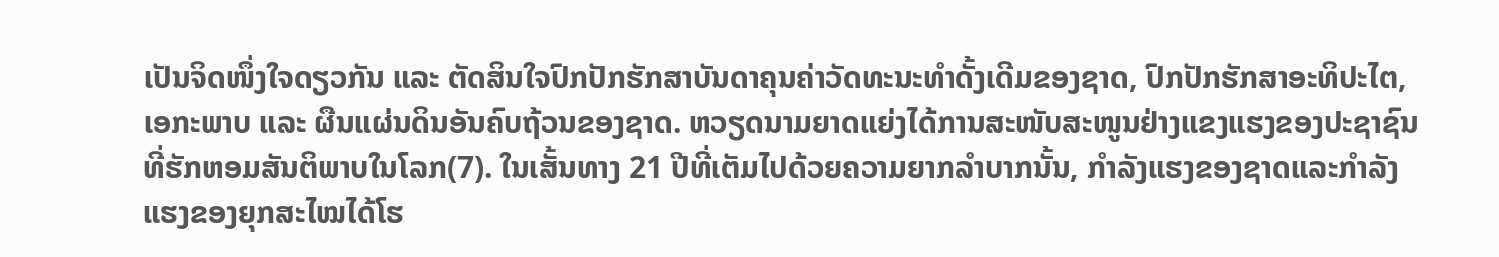ເປັນຈິດໜຶ່ງໃຈດຽວກັນ ແລະ ຕັດສິນໃຈປົກປັກຮັກສາບັນດາຄຸນຄ່າວັດທະນະທຳດັ້ງເດີມຂອງຊາດ, ປົກປັກຮັກສາອະທິປະໄຕ, ເອກະພາບ ແລະ ຜືນແຜ່ນດິນອັນຄົບຖ້ວນຂອງຊາດ. ຫວຽດນາມຍາດແຍ່ງໄດ້ການສະໜັບສະໜູນຢ່າງແຂງແຮງຂອງປະຊາຊົນທີ່ຮັກຫອມສັນຕິພາບໃນໂລກ(7). ໃນເສັ້ນທາງ 21 ປີທີ່ເຕັມໄປດ້ວຍຄວາມຍາກລຳບາກນັ້ນ, ກຳລັງແຮງຂອງຊາດແລະກຳລັງແຮງຂອງຍຸກສະໄໝໄດ້ໂຮ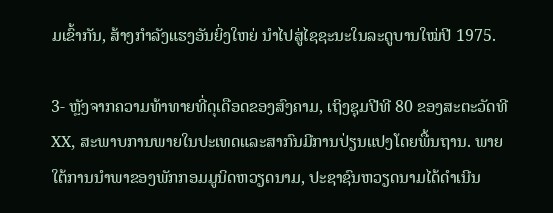ມເຂົ້າກັນ, ສ້າງກຳລັງແຮງອັນຍິ່ງໃຫຍ່ ນຳໄປສູ່ໄຊຊະນະໃນລະດູບານໃໝ່ປີ 1975.

3- ຫຼັງຈາກຄວາມທ້າທາຍທີ່ດຸເດືອດຂອງສົງຄາມ, ເຖິງຊຸມປີທີ 80 ຂອງສະຕະວັດທີ XX, ສະພາບການພາຍໃນປະເທດແລະສາກົນມີການປ່ຽນແປງໂດຍພື້ນຖານ. ພາຍໃຕ້ການນຳພາຂອງພັກກອມມູນິດຫວຽດນາມ, ປະຊາຊົນຫວຽດນາມໄດ້ດຳເນີນ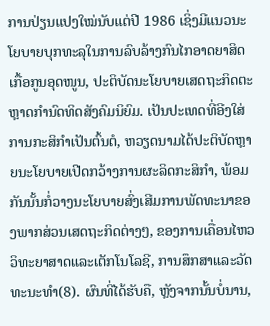ການປ່ຽນແປງໃໝ່ນັບແຕ່ປີ 1986 ເຊິ່ງມີແນວນະໂຍບາຍບຸກທະລຸໃນການລົບລ້າງກົນໄກອາດຍາສິດ ເກື້ອກູນອຸດໜູນ, ປະຕິບັດນະໂຍບາຍເສດຖະກິດຕະຫຼາດກຳນົດທິດສັງຄົມນິຍົມ. ເປັນປະເທດທີ່ອີງໃສ່ການກະສິກຳເປັນຕົ້ນຕໍ, ຫວຽດນາມໄດ້ປະຕິບັດຫຼາຍນະໂຍບາຍເປີດກວ້າງການຜະລິດກະສິກຳ, ພ້ອມກັນນັ້ນກໍ່ວາງນະໂຍບາຍສົ່ງເສີມການພັດທະນາຂອງພາກສ່ວນເສດຖະກິດຕ່າງໆ, ຂອງການເຄື່ອນໄຫວວິທະຍາສາດແລະເຕັກໂນໂລຊີ, ການສຶກສາແລະວັດທະນະທຳ(8). ຜົນທີ່ໄດ້ຮັບຄື, ຫຼັງຈາກນັ້ນບໍ່ນານ,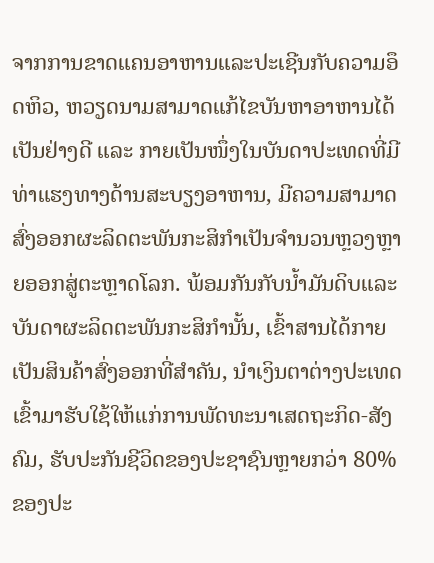ຈາກການຂາດແຄນອາຫານແລະປະເຊີນກັບຄວາມອຶດຫິວ, ຫວຽດນາມສາມາດແກ້ໄຂບັນຫາອາຫານໄດ້ເປັນຢ່າງດີ ແລະ ກາຍເປັນໜຶ່ງໃນບັນດາປະເທດທີ່ມີທ່າແຮງທາງດ້ານສະບຽງອາຫານ, ມີຄວາມສາມາດສົ່ງອອກຜະລິດຕະພັນກະສິກຳເປັນຈຳນວນຫຼວງຫຼາຍອອກສູ່ຕະຫຼາດໂລກ. ພ້ອມກັນກັບນ້ຳມັນດິບແລະບັນດາຜະລິດຕະພັນກະສິກຳນັ້ນ, ເຂົ້າສານໄດ້ກາຍເປັນສິນຄ້າສົ່ງອອກທີ່ສຳຄັນ, ນຳເງິນຕາຕ່າງປະເທດເຂົ້າມາຮັບໃຊ້ໃຫ້ແກ່ການພັດທະນາເສດຖະກິດ-ສັງຄົມ, ຮັບປະກັນຊີວິດຂອງປະຊາຊົນຫຼາຍກວ່າ 80% ຂອງປະ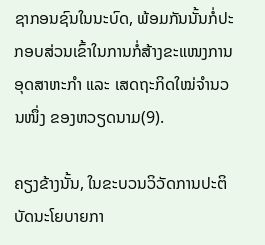ຊາກອນຊົນໃນນະບົດ, ພ້ອມກັນນັ້ນກໍ່ປະກອບສ່ວນເຂົ້າໃນການກໍ່ສ້າງຂະແໜງການອຸດສາຫະກຳ ແລະ ເສດຖະກິດໃໝ່ຈຳນວນໜຶ່ງ ຂອງຫວຽດນາມ(9).

ຄຽງຂ້າງນັ້ນ, ໃນຂະບວນວິວັດການປະຕິບັດນະໂຍບາຍກາ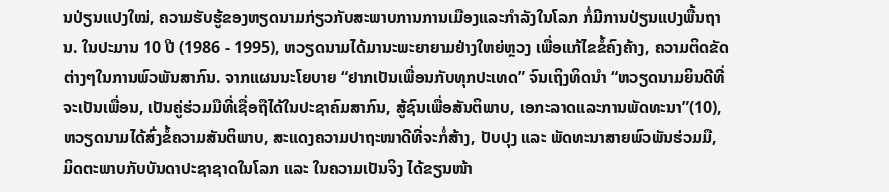ນປ່ຽນແປງໃໝ່, ຄວາມຮັບຮູ້ຂອງຫຽດນາມກ່ຽວກັບສະພາບການການເມືອງແລະກຳລັງໃນໂລກ ກໍ່ມີການປ່ຽນແປງພື້ນຖານ. ໃນປະມານ 10 ປີ (1986 - 1995), ຫວຽດນາມໄດ້ມານະພະຍາຍາມຢ່າງໃຫຍ່ຫຼວງ ເພື່ອແກ້ໄຂຂໍ້ຄົງຄ້າງ, ຄວາມຕິດຂັດຕ່າງໆໃນການພົວພັນສາກົນ. ຈາກແຜນນະໂຍບາຍ “ຢາກເປັນເພື່ອນກັບທຸກປະເທດ” ຈົນເຖິງທິດນຳ “ຫວຽດນາມຍິນດີທີ່ຈະເປັນເພື່ອນ, ເປັນຄູ່ຮ່ວມມືທີ່ເຊື່ອຖືໄດ້ໃນປະຊາຄົມສາກົນ, ສູ້ຊົນເພື່ອສັນຕິພາບ, ເອກະລາດແລະການພັດທະນາ”(10), ຫວຽດນາມໄດ້ສົ່ງຂໍ້ຄວາມສັນຕິພາບ, ສະແດງຄວາມປາຖະໜາດີທີ່ຈະກໍ່ສ້າງ, ປັບປຸງ ແລະ ພັດທະນາສາຍພົວພັນຮ່ວມມື, ມິດຕະພາບກັບບັນດາປະຊາຊາດໃນໂລກ ແລະ ໃນຄວາມເປັນຈິງ ໄດ້ຂຽນໜ້າ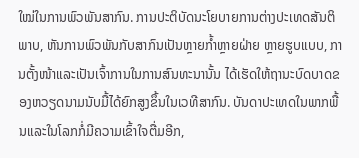ໃໝ່ໃນການພົວພັນສາກົນ. ການປະຕິບັດນະໂຍບາຍການຕ່າງປະເທດສັນຕິພາບ, ຫັນການພົວພັນກັບສາກົນເປັນຫຼາຍກ້ຳຫຼາຍຝ່າຍ ຫຼາຍຮູບແບບ, ການຕັ້ງໜ້າແລະເປັນເຈົ້າການໃນການສົນທະນານັ້ນ ໄດ້ເຮັດໃຫ້ຖານະບົດບາດຂອງຫວຽດນາມນັບມື້ໄດ້ຍົກສູງຂຶ້ນໃນເວທີສາກົນ. ບັນດາປະເທດໃນພາກພື້ນແລະໃນໂລກກໍ່ມີຄວາມເຂົ້າໃຈຕື່ມອີກ,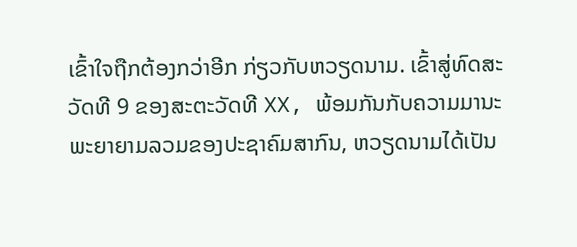ເຂົ້າໃຈຖືກຕ້ອງກວ່າອີກ ກ່ຽວກັບຫວຽດນາມ. ເຂົ້າສູ່ທົດສະວັດທີ 9 ຂອງສະຕະວັດທີ XX, ພ້ອມກັນກັບຄວາມມານະພະຍາຍາມລວມຂອງປະຊາຄົມສາກົນ, ຫວຽດນາມໄດ້ເປັນ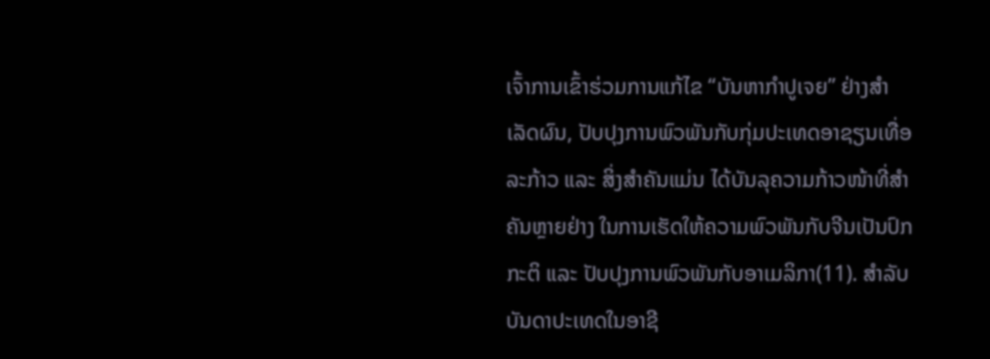ເຈົ້າການເຂົ້າຮ່ວມການແກ້ໄຂ “ບັນຫາກຳປູເຈຍ” ຢ່າງສຳເລັດຜົນ, ປັບປຸງການພົວພັນກັບກຸ່ມປະເທດອາຊຽນເທື່ອລະກ້າວ ແລະ ສິ່ງສຳຄັນແມ່ນ ໄດ້ບັນລຸຄວາມກ້າວໜ້າທີ່ສຳຄັນຫຼາຍຢ່າງ ໃນການເຮັດໃຫ້ຄວາມພົວພັນກັບຈີນເປັນປົກກະຕິ ແລະ ປັບປຸງການພົວພັນກັບອາເມລິກາ(11). ສຳລັບບັນດາປະເທດໃນອາຊີ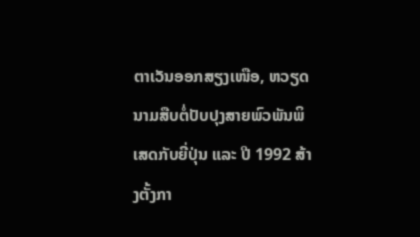ຕາເວັນອອກສຽງເໜືອ, ຫວຽດນາມສືບຕໍ່ປັບປຸງສາຍພົວພັນພິເສດກັບຍີ່ປຸ່ນ ແລະ ປີ 1992 ສ້າງຕັ້ງກາ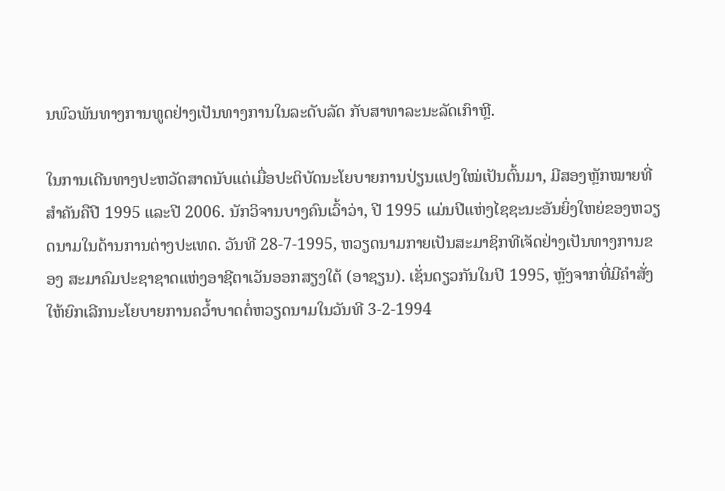ນພົວພັນທາງການທູດຢ່າງເປັນທາງການໃນລະດັບລັດ ກັບສາທາລະນະລັດເກົາຫຼີ.

ໃນການເດີນທາງປະຫວັດສາດນັບແຕ່ເມື່ອປະຕິບັດນະໂຍບາຍການປ່ຽນແປງໃໝ່ເປັນຕົ້ນມາ, ມີສອງຫຼັກໝາຍທີ່ສຳຄັນຄືປີ 1995 ແລະປີ 2006. ນັກວິຈານບາງຄົນເວົ້າວ່າ, ປີ 1995 ແມ່ນປີແຫ່ງໄຊຊະນະອັນຍິ່ງໃຫຍ່ຂອງຫວຽດນາມໃນດ້ານການຕ່າງປະເທດ. ວັນທີ 28-7-1995, ຫວຽດນາມກາຍເປັນສະມາຊິກທີເຈັດຢ່າງເປັນທາງການຂອງ ສະມາຄົມປະຊາຊາດແຫ່ງອາຊີຕາເວັນອອກສຽງໃຕ້ (ອາຊຽນ). ເຊັ່ນດຽວກັນໃນປີ 1995, ຫຼັງຈາກທີ່ມີຄຳສັ່ງໃຫ້ຍົກເລີກນະໂຍບາຍການຄວ້ຳບາດຕໍ່ຫວຽດນາມໃນວັນທີ 3-2-1994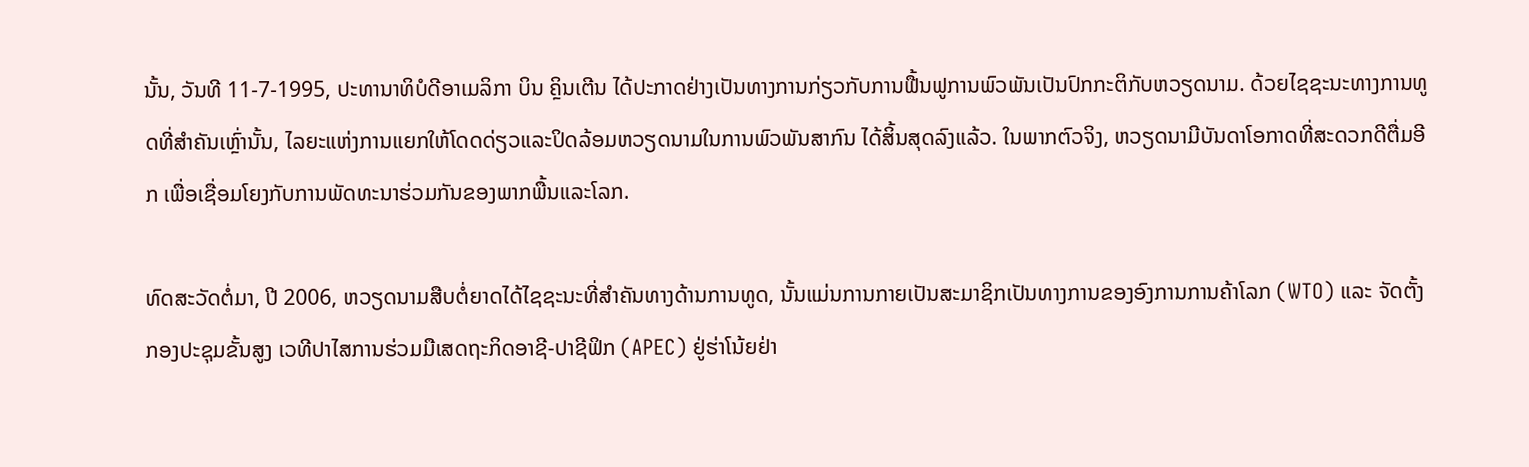ນັ້ນ, ວັນທີ 11-7-1995, ປະທານາທິບໍດີອາເມລິກາ ບິນ ຄຼິນເຕີນ ໄດ້ປະກາດຢ່າງເປັນທາງການກ່ຽວກັບການຟື້ນຟູການພົວພັນເປັນປົກກະຕິກັບຫວຽດນາມ. ດ້ວຍໄຊຊະນະທາງການທູດທີ່ສຳຄັນເຫຼົ່ານັ້ນ, ໄລຍະແຫ່ງການແຍກໃຫ້ໂດດດ່ຽວແລະປິດລ້ອມຫວຽດນາມໃນການພົວພັນສາກົນ ໄດ້ສິ້ນສຸດລົງແລ້ວ. ໃນພາກຕົວຈິງ, ຫວຽດນາມີບັນດາໂອກາດທີ່ສະດວກດີຕື່ມອີກ ເພື່ອເຊື່ອມໂຍງກັບການພັດທະນາຮ່ວມກັນຂອງພາກພື້ນແລະໂລກ.

ທົດສະວັດຕໍ່ມາ, ປີ 2006, ຫວຽດນາມສືບຕໍ່ຍາດໄດ້ໄຊຊະນະທີ່ສຳຄັນທາງດ້ານການທູດ, ນັ້ນແມ່ນການກາຍເປັນສະມາຊິກເປັນທາງການຂອງອົງການການຄ້າໂລກ (WTO) ແລະ ຈັດຕັ້ງກອງປະຊຸມຂັ້ນສູງ ເວທີປາໄສການຮ່ວມມືເສດຖະກິດອາຊີ-ປາຊີຟິກ (APEC) ຢູ່ຮ່າໂນ້ຍຢ່າ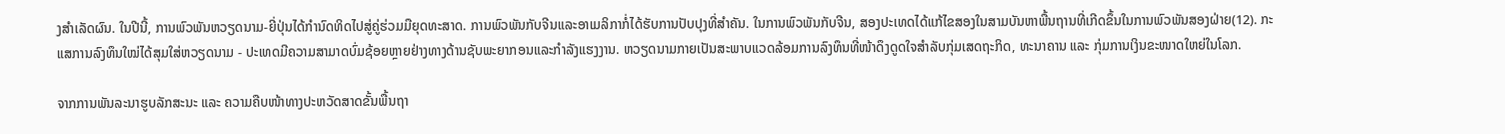ງສຳເລັດຜົນ. ໃນປີນີ້, ການພົວພັນຫວຽດນາມ-ຍີ່ປຸ່ນໄດ້ກຳນົດທິດໄປສູ່ຄູ່ຮ່ວມມືຍຸດທະສາດ. ການພົວພັນກັບຈີນແລະອາເມລິກາກໍ່ໄດ້ຮັບການປັບປຸງທີ່ສຳຄັນ. ໃນການພົວພັນກັບຈີນ, ສອງປະເທດໄດ້ແກ້ໄຂສອງໃນສາມບັນຫາພື້ນຖານທີ່ເກີດຂຶ້ນໃນການພົວພັນສອງຝ່າຍ(12). ກະແສການລົງທຶນໃໝ່ໄດ້ສຸມໃສ່ຫວຽດນາມ - ປະເທດມີຄວາມສາມາດບົ່ມຊ້ອຍຫຼາຍຢ່າງທາງດ້ານຊັບພະຍາກອນແລະກຳລັງແຮງງານ. ຫວຽດນາມກາຍເປັນສະພາບແວດລ້ອມການລົງທຶນທີ່ໜ້າດຶງດູດໃຈສຳລັບກຸ່ມເສດຖະກິດ, ທະນາຄານ ແລະ ກຸ່ມການເງິນຂະໜາດໃຫຍ່ໃນໂລກ.

ຈາກການພັນລະນາຮູບລັກສະນະ ແລະ ຄວາມຄືບໜ້າທາງປະຫວັດສາດຂັ້ນພື້ນຖາ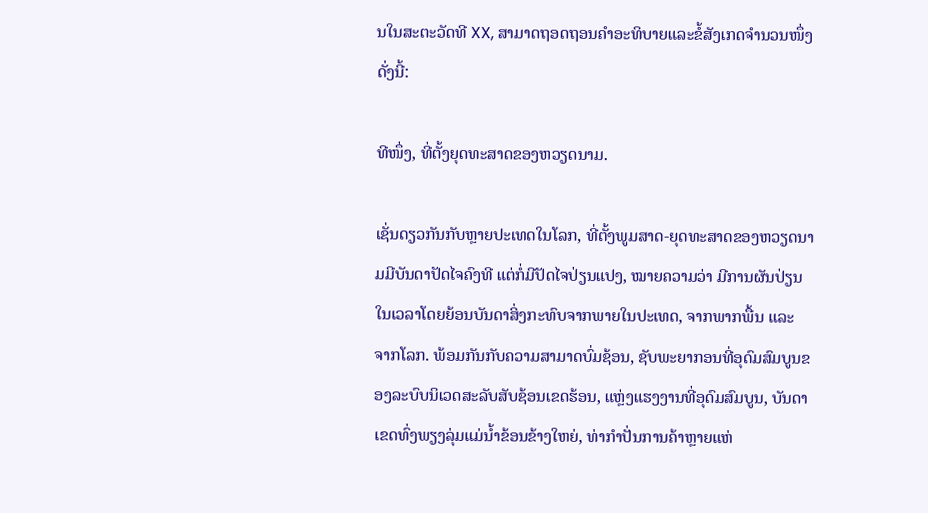ນໃນສະຕະວັດທີ XX, ສາມາດຖອດຖອນຄຳອະທິບາຍແລະຂໍ້ສັງເກດຈຳນວນໜຶ່ງດັ່ງນີ້:

ທີໜຶ່ງ, ທີ່ຕັ້ງຍຸດທະສາດຂອງຫວຽດນາມ.

ເຊັ່ນດຽວກັນກັບຫຼາຍປະເທດໃນໂລກ, ທີ່ຕັ້ງພູມສາດ-ຍຸດທະສາດຂອງຫວຽດນາມມີບັນດາປັດໄຈຄົງທີ ແຕ່ກໍ່ມີປັດໄຈປ່ຽນແປງ, ໝາຍຄວາມວ່າ ມີການຜັນປ່ຽນໃນເວລາໂດຍຍ້ອນບັນດາສິ່ງກະທົບຈາກພາຍໃນປະເທດ, ຈາກພາກພື້ນ ແລະ ຈາກໂລກ. ພ້ອມກັນກັບຄວາມສາມາດບົ່ມຊ້ອນ, ຊັບພະຍາກອນທີ່ອຸດົມສົມບູນຂອງລະບົບນິເວດສະລັບສັບຊ້ອນເຂດຮ້ອນ, ແຫຼ່ງແຮງງານທີ່ອຸດົມສົມບູນ, ບັນດາເຂດທົ່ງພຽງລຸ່ມແມ່ນ້ຳຂ້ອນຂ້າງໃຫຍ່, ທ່າກຳປັ່ນການຄ້າຫຼາຍແຫ່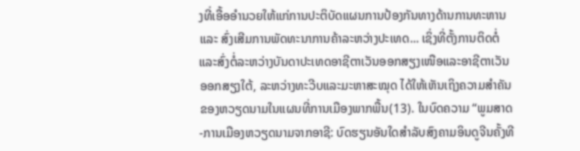ງທີ່ເອື້ອອຳນວຍໃຫ້ແກ່ການປະຕິບັດແຜນການປ້ອງກັນທາງດ້ານການທະຫານ ແລະ ສົ່ງເສີມການພັດທະນາການຄ້າລະຫວ່າງປະເທດ... ເຊິ່ງທີ່ຕັ້ງການຕິດຕໍ່ແລະສົ່ງຕໍ່ລະຫວ່າງບັນດາປະເທດອາຊີຕາເວັນອອກສຽງເໜືອແລະອາຊີຕາເວັນອອກສຽງໃຕ້, ລະຫວ່າງທະວີບແລະມະຫາສະໝຸດ ໄດ້ໃຫ້ເຫັນເຖິງຄວາມສຳຄັນຂອງຫວຽດນາມໃນແຜນທີ່ການເມືອງພາກພື້ນ(13). ໃນບົດຄວາມ “ພູມສາດ-ການເມືອງຫວຽດນາມຈາກອາຊີ: ບົດຮຽນອັນໃດສຳລັບສົງຄາມອິນດູຈີນຄັ້ງທີ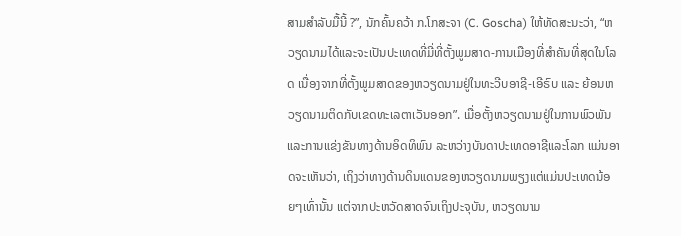ສາມສຳລັບມື້ນີ້ ?”, ນັກຄົ້ນຄວ້າ ກ.ໂກສະຈາ (C. Goscha) ໃຫ້ທັດສະນະວ່າ, “ຫວຽດນາມໄດ້ແລະຈະເປັນປະເທດທີ່ມີ່ທີ່ຕັ້ງພູມສາດ-ການເມືອງທີ່ສຳຄັນທີ່ສຸດໃນໂລດ ເນື່ອງຈາກທີ່ຕັ້ງພູມສາດຂອງຫວຽດນາມຢູ່ໃນທະວີບອາຊີ-ເອີຣົບ ແລະ ຍ້ອນຫວຽດນາມຕິດກັບເຂດທະເລຕາເວັນອອກ”. ເມື່ອຕັ້ງຫວຽດນາມຢູ່ໃນການພົວພັນແລະການແຂ່ງຂັນທາງດ້ານອິດທິພົນ ລະຫວ່າງບັນດາປະເທດອາຊີແລະໂລກ ແມ່ນອາດຈະເຫັນວ່າ, ເຖິງວ່າທາງດ້ານດິນແດນຂອງຫວຽດນາມພຽງແຕ່ແມ່ນປະເທດນ້ອຍໆເທົ່ານັ້ນ ແຕ່ຈາກປະຫວັດສາດຈົນເຖິງປະຈຸບັນ, ຫວຽດນາມ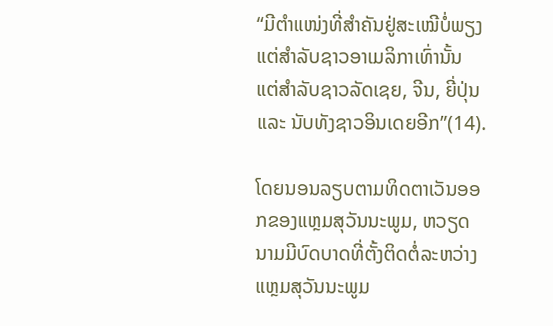“ມີຕຳແໜ່ງທີ່ສຳຄັນຢູ່ສະເໝີບໍ່ພຽງແຕ່ສຳລັບຊາວອາເມລິກາເທົ່ານັ້ນ ແຕ່ສຳລັບຊາວລັດເຊຍ, ຈີນ, ຍີ່ປຸ່ນ ແລະ ນັບທັງຊາວອິນເດຍອີກ”(14).

ໂດຍນອນລຽບຕາມທິດຕາເວັນອອກຂອງແຫຼມສຸວັນນະພູມ, ຫວຽດນາມມີບົດບາດທີ່ຕັ້ງຕິດຕໍ່ລະຫວ່າງແຫຼມສຸວັນນະພູມ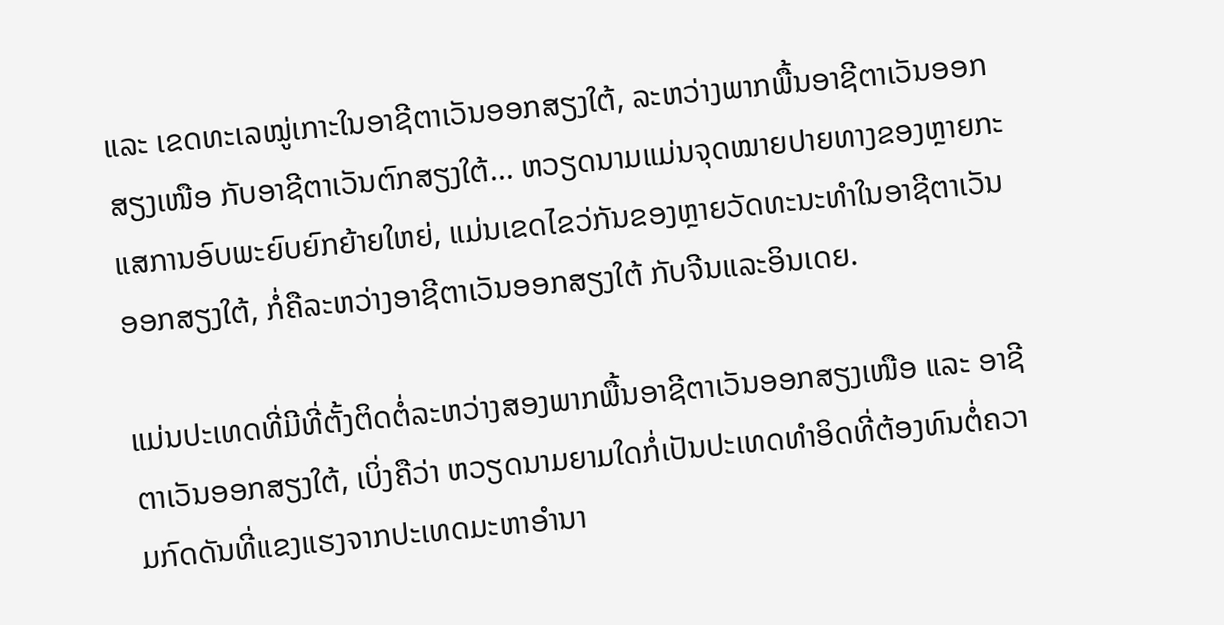ແລະ ເຂດທະເລໝູ່ເກາະໃນອາຊີຕາເວັນອອກສຽງໃຕ້, ລະຫວ່າງພາກພື້ນອາຊີຕາເວັນອອກສຽງເໜືອ ກັບອາຊີຕາເວັນຕົກສຽງໃຕ້... ຫວຽດນາມແມ່ນຈຸດໝາຍປາຍທາງຂອງຫຼາຍກະແສການອົບພະຍົບຍົກຍ້າຍໃຫຍ່, ແມ່ນເຂດໄຂວ່ກັນຂອງຫຼາຍວັດທະນະທຳໃນອາຊີຕາເວັນອອກສຽງໃຕ້, ກໍ່ຄືລະຫວ່າງອາຊີຕາເວັນອອກສຽງໃຕ້ ກັບຈີນແລະອິນເດຍ.

ແມ່ນປະເທດທີ່ມີທີ່ຕັ້ງຕິດຕໍ່ລະຫວ່າງສອງພາກພື້ນອາຊີຕາເວັນອອກສຽງເໜືອ ແລະ ອາຊີຕາເວັນອອກສຽງໃຕ້, ເບິ່ງຄືວ່າ ຫວຽດນາມຍາມໃດກໍ່ເປັນປະເທດທຳອິດທີ່ຕ້ອງທົນຕໍ່ຄວາມກົດດັນທີ່ແຂງແຮງຈາກປະເທດມະຫາອຳນາ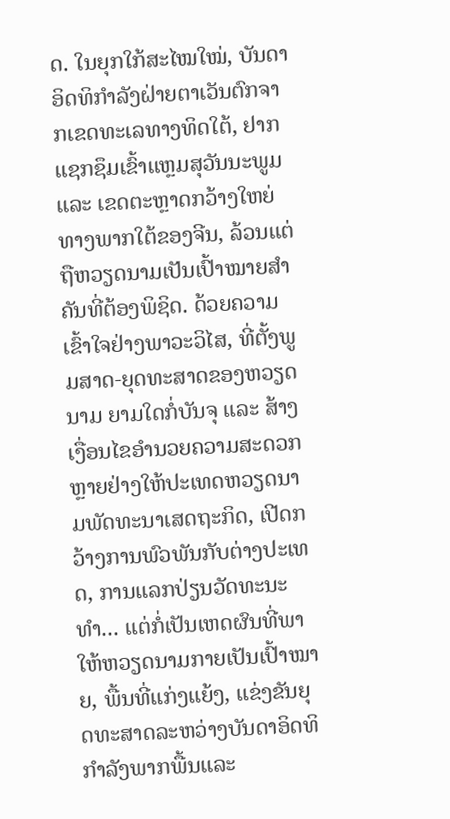ດ. ໃນຍຸກໃກ້ສະໄໝໃໝ່, ບັນດາອິດທິກຳລັງຝ່າຍຕາເວັນຕົກຈາກເຂດທະເລທາງທິດໃຕ້, ຢາກແຊກຊຶມເຂົ້າແຫຼມສຸວັນນະພູມ ແລະ ເຂດຕະຫຼາດກວ້າງໃຫຍ່ທາງພາກໃຕ້ຂອງຈີນ, ລ້ວນແຕ່ຖືຫວຽດນາມເປັນເປົ້າໝາຍສຳຄັນທີ່ຕ້ອງພິຊິດ. ດ້ວຍຄວາມເຂົ້າໃຈຢ່າງພາວະວິໄສ, ທີ່ຕັ້ງພູມສາດ-ຍຸດທະສາດຂອງຫວຽດນາມ ຍາມໃດກໍ່ບັນຈຸ ແລະ ສ້າງເງື່ອນໄຂອຳນວຍຄວາມສະດວກຫຼາຍຢ່າງໃຫ້ປະເທດຫວຽດນາມພັດທະນາເສດຖະກິດ, ເປີດກວ້າງການພົວພັນກັບຕ່າງປະເທດ, ການແລກປ່ຽນວັດທະນະທຳ... ແຕ່ກໍ່ເປັນເຫດຜົນທີ່ພາໃຫ້ຫວຽດນາມກາຍເປັນເປົ້າໝາຍ, ພື້ນທີ່ແກ່ງແຍ້ງ, ແຂ່ງຂັນຍຸດທະສາດລະຫວ່າງບັນດາອິດທິກຳລັງພາກພື້ນແລະ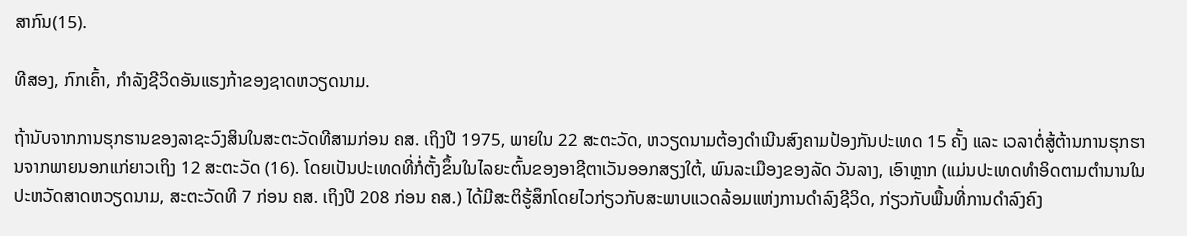ສາກົນ(15).

ທີສອງ, ກົກເຄົ້າ, ກຳລັງຊີວິດອັນແຮງກ້າຂອງຊາດຫວຽດນາມ.

ຖ້ານັບຈາກການຮຸກຮານຂອງລາຊະວົງສິນໃນສະຕະວັດທີສາມກ່ອນ ຄສ. ເຖິງປີ 1975, ພາຍໃນ 22 ສະຕະວັດ, ຫວຽດນາມຕ້ອງດຳເນີນສົງຄາມປ້ອງກັນປະເທດ 15 ຄັ້ງ ແລະ ເວລາຕໍ່ສູ້ຕ້ານການຮຸກຮານຈາກພາຍນອກແກ່ຍາວເຖິງ 12 ສະຕະວັດ (16). ໂດຍເປັນປະເທດທີ່ກໍ່ຕັ້ງຂຶ້ນໃນໄລຍະຕົ້ນຂອງອາຊີຕາເວັນອອກສຽງໃຕ້, ພົນລະເມືອງຂອງລັດ ວັນລາງ, ເອົາຫຼາກ (ແມ່ນປະເທດທຳອິດຕາມຕຳນານໃນປະຫວັດສາດຫວຽດນາມ, ສະຕະວັດທີ 7 ກ່ອນ ຄສ. ເຖິງປີ 208 ກ່ອນ ຄສ.) ໄດ້ມີສະຕິຮູ້ສຶກໂດຍໄວກ່ຽວກັບສະພາບແວດລ້ອມແຫ່ງການດຳລົງຊີວິດ, ກ່ຽວກັບພື້ນທີ່ການດຳລົງຄົງ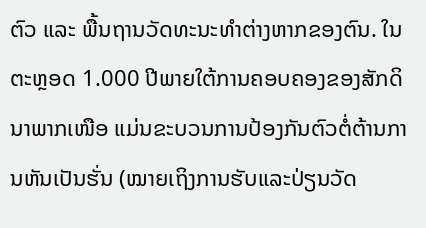ຕົວ ແລະ ພື້ນຖານວັດທະນະທຳຕ່າງຫາກຂອງຕົນ. ໃນຕະຫຼອດ 1.000 ປີພາຍໃຕ້ການຄອບຄອງຂອງສັກດິນາພາກເໜືອ ແມ່ນຂະບວນການປ້ອງກັນຕົວຕໍ່ຕ້ານການຫັນເປັນຮັ່ນ (ໝາຍເຖິງການຮັບແລະປ່ຽນວັດ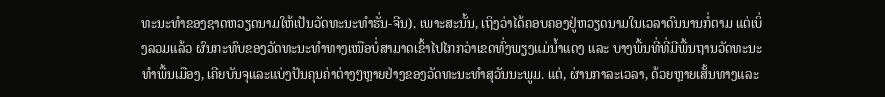ທະນະທຳຂອງຊາດຫວຽດນາມໃຫ້ເປັນວັດທະນະທຳຮັ່ນ-ຈີນ). ເພາະສະນັ້ນ, ເຖິງວ່າໄດ້ຄອບຄອງຢູ່ຫວຽດນາມໃນເວລາດົນນານກໍ່ຕາມ ແຕ່ເບິ່ງລວມແລ້ວ ຜົນກະທົບຂອງວັດທະນະທຳທາງເໜືອບໍ່ສາມາດເຂົ້າໄປໄກກວ່າເຂດທົ່ງພຽງແມ່ນ້ຳແດງ ແລະ ບາງພື້ນທີ່ທີ່ມີພື້ນຖານວັດທະນະທຳພື້ນເມືອງ, ເຄີຍບັນຈຸແລະແບ່ງປັນຄຸນຄ່າຕ່າງໆຫຼາຍຢ່າງຂອງວັດທະນະທຳສຸວັນນະພູມ. ແຕ່, ຜ່ານກາລະເວລາ, ດ້ວຍຫຼາຍເສັ້ນທາງແລະ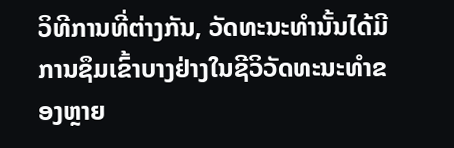ວິທີການທີ່ຕ່າງກັນ, ວັດທະນະທຳນັ້ນໄດ້ມີການຊຶມເຂົ້າບາງຢ່າງໃນຊີວິວັດທະນະທຳຂອງຫຼາຍ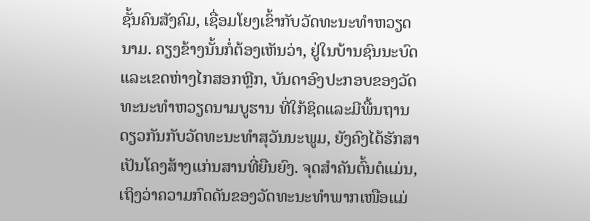ຊັ້ນຄົນສັງຄົມ, ເຊື່ອມໂຍງເຂົ້າກັບວັດທະນະທຳຫວຽດນາມ. ຄຽງຂ້າງນັ້ນກໍ່ຕ້ອງເຫັນວ່າ, ຢູ່ໃນບ້ານຊົນນະບົດແລະເຂດຫ່າງໄກສອກຫຼີກ, ບັນດາອົງປະກອບຂອງວັດທະນະທຳຫວຽດນາມບູຮານ ທີ່ໃກ້ຊິດແລະມີພື້ນຖານດຽວກັນກັບວັດທະນະທຳສຸວັນນະພູມ, ຍັງຄົງໄດ້ຮັກສາເປັນໂຄງສ້າງແກ່ນສານທີ່ຍືນຍົງ. ຈຸດສຳຄັນຕົ້ນຕໍແມ່ນ, ເຖິງວ່າຄວາມກົດດັນຂອງວັດທະນະທຳພາກເໜືອແມ່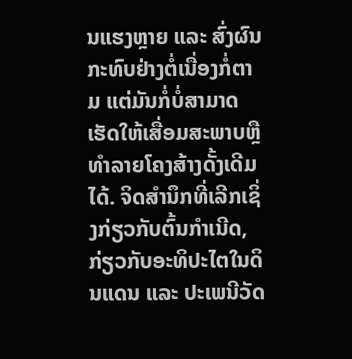ນແຮງຫຼາຍ ແລະ ສົ່ງຜົນກະທົບຢ່າງຕໍ່ເນື່ອງກໍ່ຕາມ ແຕ່ມັນກໍ່ບໍ່ສາມາດເຮັດໃຫ້ເສື່ອມສະພາບຫຼືທຳລາຍໂຄງສ້າງດັ້ງເດີມໄດ້. ຈິດສຳນຶກທີ່ເລີກເຊິ່ງກ່ຽວກັບຕົ້ນກຳເນີດ, ກ່ຽວກັບອະທິປະໄຕໃນດິນແດນ ແລະ ປະເພນີວັດ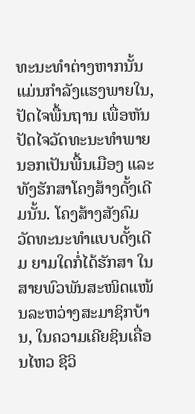ທະນະທຳຕ່າງຫາກນັ້ນ ແມ່ນກຳລັງແຮງພາຍໃນ, ປັດໄຈພື້ນຖານ ເພື່ອຫັນປັດໄຈວັດທະນະທຳພາຍນອກເປັນພື້ນເມືອງ ແລະ ທັງຮັກສາໂຄງສ້າງດັ້ງເດີມນັ້ນ. ໂຄງສ້າງສັງຄົມວັດທະນະທຳແບບດັ້ງເດີມ ຍາມໃດກໍ່ໄດ້ຮັກສາ ໃນສາຍພົວພັນສະໜິດແໜ້ນລະຫວ່າງສະມາຊິກບ້ານ, ໃນຄວາມເຄີຍຊິນເຄື່ອນໄຫວ ຊີວິ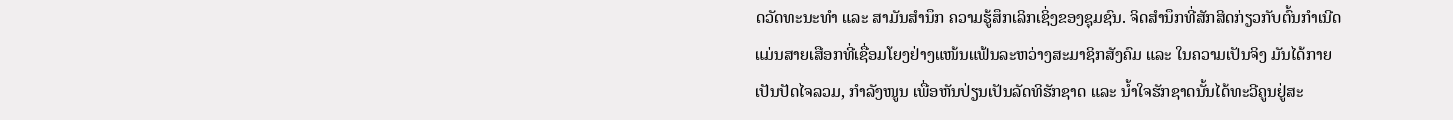ດວັດທະນະທຳ ແລະ ສາມັນສຳນຶກ ຄວາມຮູ້ສຶກເລິກເຊິ່ງຂອງຊຸມຊົນ. ຈິດສຳນຶກທີ່ສັກສິດກ່ຽວກັບຕົ້ນກຳເນີດ ແມ່ນສາຍເສືອກທີ່ເຊື່ອມໂຍງຢ່າງແໜ້ນແຟ້ນລະຫວ່າງສະມາຊິກສັງຄົມ ແລະ ໃນຄວາມເປັນຈິງ ມັນໄດ້ກາຍເປັນປັດໄຈລວມ, ກຳລັງໜູນ ເພື່ອຫັນປ່ຽນເປັນລັດທິຮັກຊາດ ແລະ ນ້ຳໃຈຮັກຊາດນັ້ນໄດ້ທະວີຄູນຢູ່ສະ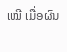ເໝີ ເມື່ອຜົນ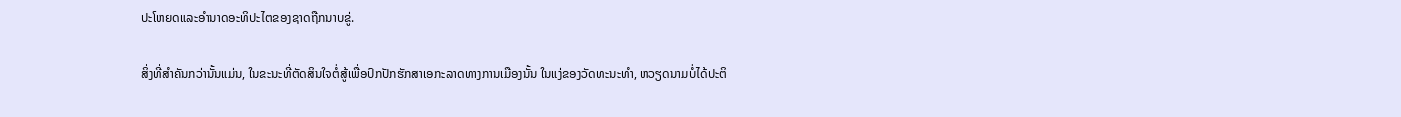ປະໂຫຍດແລະອຳນາດອະທິປະໄຕຂອງຊາດຖືກນາບຂູ່.

ສິ່ງທີ່ສຳຄັນກວ່ານັ້ນແມ່ນ, ໃນຂະນະທີ່ຕັດສິນໃຈຕໍ່ສູ້ເພື່ອປົກປັກຮັກສາເອກະລາດທາງການເມືອງນັ້ນ ໃນແງ່ຂອງວັດທະນະທຳ, ຫວຽດນາມບໍ່ໄດ້ປະຕິ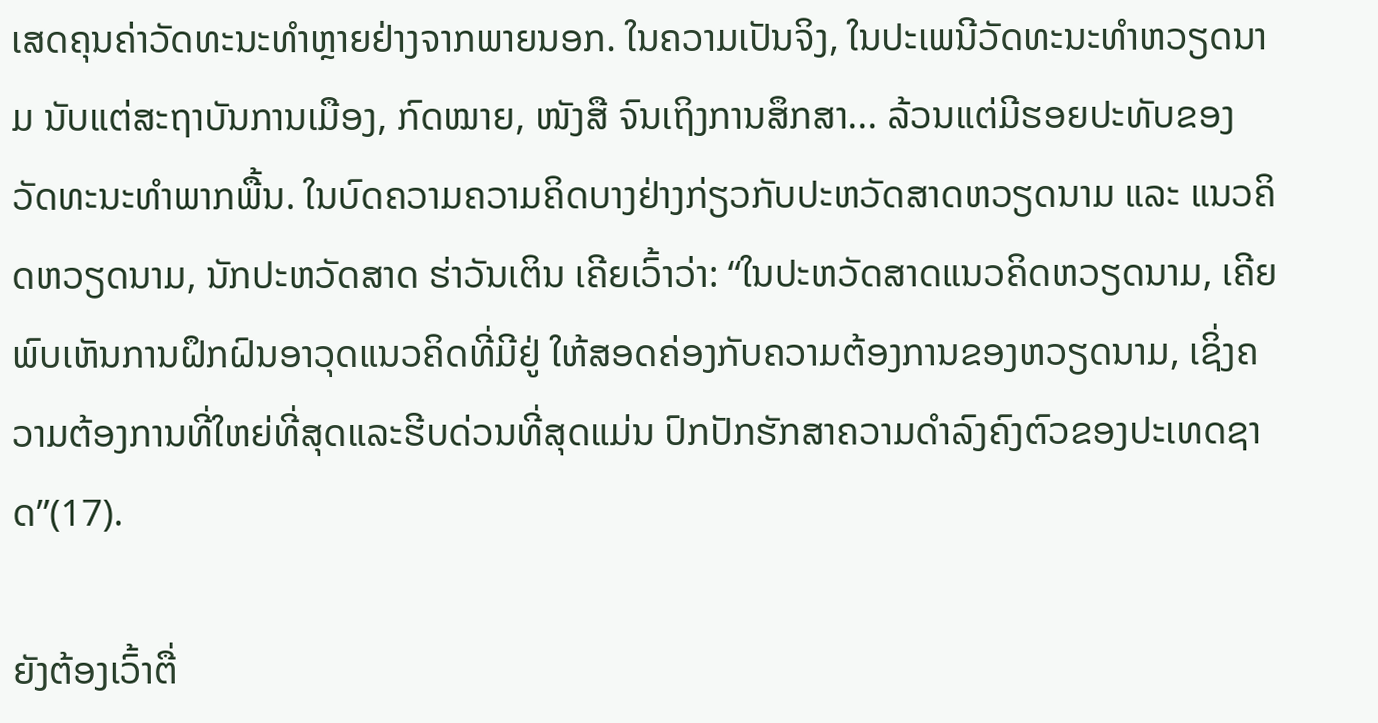ເສດຄຸນຄ່າວັດທະນະທຳຫຼາຍຢ່າງຈາກພາຍນອກ. ໃນຄວາມເປັນຈິງ, ໃນປະເພນີວັດທະນະທຳຫວຽດນາມ ນັບແຕ່ສະຖາບັນການເມືອງ, ກົດໝາຍ, ໜັງສື ຈົນເຖິງການສຶກສາ... ລ້ວນແຕ່ມີຮອຍປະທັບຂອງວັດທະນະທຳພາກພື້ນ. ໃນບົດຄວາມຄວາມຄິດບາງຢ່າງກ່ຽວກັບປະຫວັດສາດຫວຽດນາມ ແລະ ແນວຄິດຫວຽດນາມ, ນັກປະຫວັດສາດ ຮ່າວັນເຕິນ ເຄີຍເວົ້າວ່າ: “ໃນປະຫວັດສາດແນວຄິດຫວຽດນາມ, ເຄີຍພົບເຫັນການຝຶກຝົນອາວຸດແນວຄິດທີ່ມີຢູ່ ໃຫ້ສອດຄ່ອງກັບຄວາມຕ້ອງການຂອງຫວຽດນາມ, ເຊິ່ງຄວາມຕ້ອງການທີ່ໃຫຍ່ທີ່ສຸດແລະຮີບດ່ວນທີ່ສຸດແມ່ນ ປົກປັກຮັກສາຄວາມດຳລົງຄົງຕົວຂອງປະເທດຊາດ”(17).

ຍັງຕ້ອງເວົ້າຕື່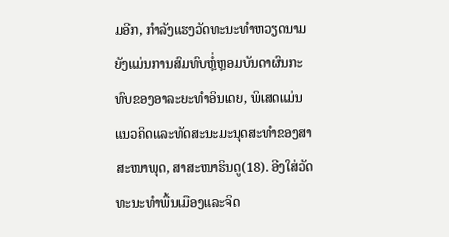ມອີກ, ກຳລັງແຮງວັດທະນະທຳຫວຽດນາມຍັງແມ່ນການສົມທົບຫຼໍ່ຫຼອມບັນດາຜົນກະທົບຂອງອາລະຍະທຳອິນເດຍ, ພິເສດແມ່ນແນວຄິດແລະທັດສະນະມະນຸດສະທຳຂອງສາສະໜາພຸດ, ສາສະໜາຮິນດູ(18). ອີງໃສ່ວັດທະນະທຳພື້ນເມືອງແລະຈິດ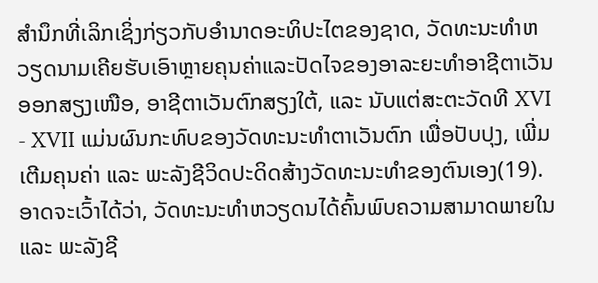ສຳນຶກທີ່ເລິກເຊິ່ງກ່ຽວກັບອຳນາດອະທິປະໄຕຂອງຊາດ, ວັດທະນະທຳຫວຽດນາມເຄີຍຮັບເອົາຫຼາຍຄຸນຄ່າແລະປັດໄຈຂອງອາລະຍະທຳອາຊີຕາເວັນອອກສຽງເໜືອ, ອາຊີຕາເວັນຕົກສຽງໃຕ້, ແລະ ນັບແຕ່ສະຕະວັດທີ XVI - XVII ແມ່ນຜົນກະທົບຂອງວັດທະນະທຳຕາເວັນຕົກ ເພື່ອປັບປຸງ, ເພີ່ມເຕີມຄຸນຄ່າ ແລະ ພະລັງຊີວິດປະດິດສ້າງວັດທະນະທຳຂອງຕົນເອງ(19). ອາດຈະເວົ້າໄດ້ວ່າ, ວັດທະນະທຳຫວຽດນໄດ້ຄົ້ນພົບຄວາມສາມາດພາຍໃນ ແລະ ພະລັງຊີ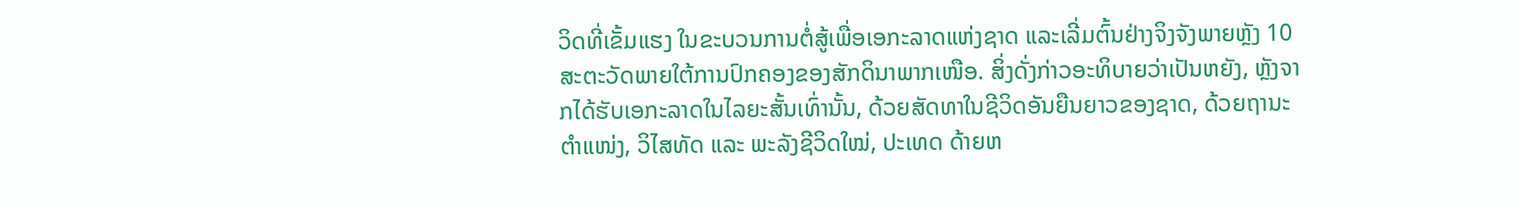ວິດທີ່ເຂັ້ມແຮງ ໃນຂະບວນການຕໍ່ສູ້ເພື່ອເອກະລາດແຫ່ງຊາດ ແລະເລີ່ມຕົ້ນຢ່າງຈິງຈັງພາຍຫຼັງ 10 ສະຕະວັດພາຍໃຕ້ການປົກຄອງຂອງສັກດິນາພາກເໜືອ. ສິ່ງດັ່ງກ່າວອະທິບາຍວ່າເປັນຫຍັງ, ຫຼັງຈາກໄດ້ຮັບເອກະລາດໃນໄລຍະສັ້ນເທົ່ານັ້ນ, ດ້ວຍສັດທາໃນຊີວິດອັນຍືນຍາວຂອງຊາດ, ດ້ວຍຖານະຕຳແໜ່ງ, ວິໄສທັດ ແລະ ພະລັງຊີວິດໃໝ່, ປະເທດ ດ້າຍຫ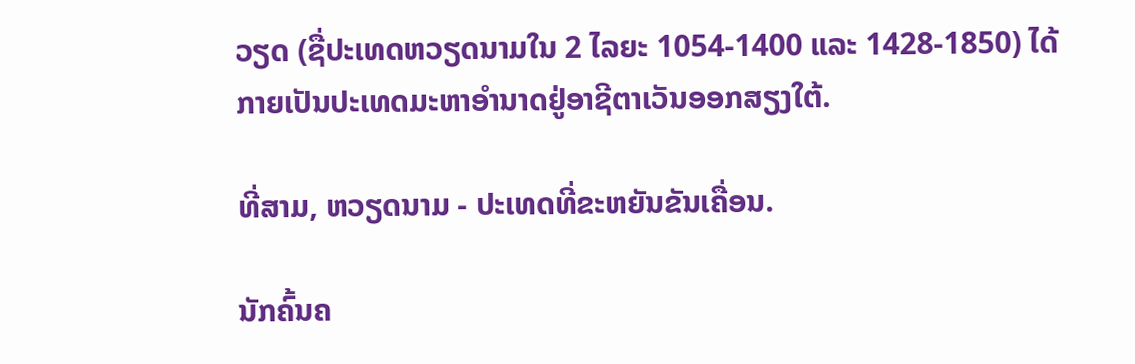ວຽດ (ຊື່ປະເທດຫວຽດນາມໃນ 2 ໄລຍະ 1054-1400 ແລະ 1428-1850) ໄດ້ກາຍເປັນປະເທດມະຫາອຳນາດຢູ່ອາຊີຕາເວັນອອກສຽງໃຕ້.

ທີ່ສາມ, ຫວຽດນາມ - ປະເທດທີ່ຂະຫຍັນຂັນເຄື່ອນ.

ນັກຄົ້ນຄ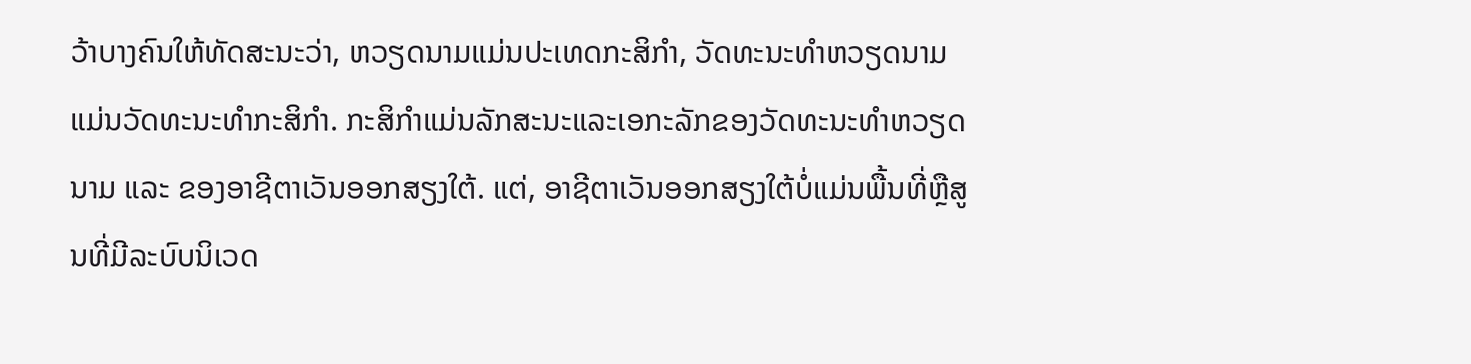ວ້າບາງຄົນໃຫ້ທັດສະນະວ່າ, ຫວຽດນາມແມ່ນປະເທດກະສິກຳ, ວັດທະນະທຳຫວຽດນາມແມ່ນວັດທະນະທຳກະສິກຳ. ກະສິກຳແມ່ນລັກສະນະແລະເອກະລັກຂອງວັດທະນະທຳຫວຽດນາມ ແລະ ຂອງອາຊີຕາເວັນອອກສຽງໃຕ້. ແຕ່, ອາຊີຕາເວັນອອກສຽງໃຕ້ບໍ່ແມ່ນພື້ນທີ່ຫຼືສູນທີ່ມີລະບົບນິເວດ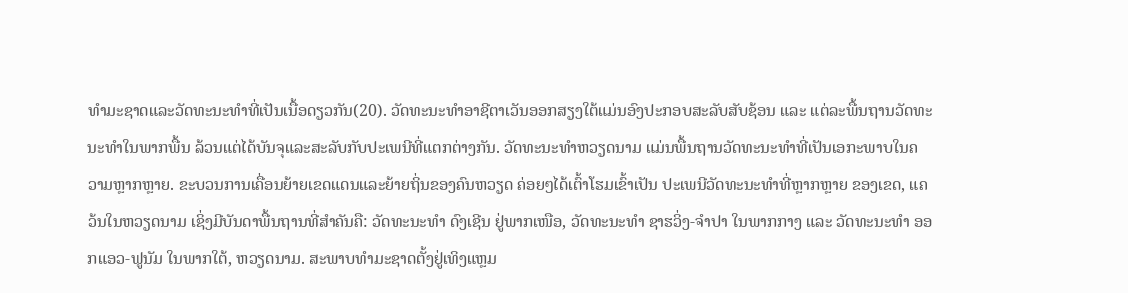ທຳມະຊາດແລະວັດທະນະທຳທີ່ເປັນເນື້ອດຽວກັນ(20). ວັດທະນະທຳອາຊີຕາເວັນອອກສຽງໃຕ້ແມ່ນອົງປະກອບສະລັບສັບຊ້ອນ ແລະ ແຕ່ລະພື້ນຖານວັດທະນະທຳໃນພາກພື້ນ ລ້ວນແຕ່ໄດ້ບັນຈຸແລະສະລັບກັບປະເພນີທີ່ແຕກຕ່າງກັນ. ວັດທະນະທຳຫວຽດນາມ ແມ່ນພື້ນຖານວັດທະນະທຳທີ່ເປັນເອກະພາບໃນຄວາມຫຼາກຫຼາຍ. ຂະບວນການເຄື່ອນຍ້າຍເຂດແດນແລະຍ້າຍຖິ່ນຂອງຄົນຫວຽດ ຄ່ອຍໆໄດ້ເຕົ້າໂຮມເຂົ້າເປັນ ປະເພນີວັດທະນະທຳທີ່ຫຼາກຫຼາຍ ຂອງເຂດ, ແຄວ້ນໃນຫວຽດນາມ ເຊິ່ງມີບັນດາພື້ນຖານທີ່ສຳຄັນຄື: ວັດທະນະທຳ ດົງເຊີນ ຢູ່ພາກເໜືອ, ວັດທະນະທຳ ຊາຮວິ່ງ-ຈຳປາ ໃນພາກກາງ ແລະ ວັດທະນະທຳ ອອກແອວ-ຟູນັມ ໃນພາກໃຕ້, ຫວຽດນາມ. ສະພາບທຳມະຊາດຕັ້ງຢູ່ເທິງແຫຼມ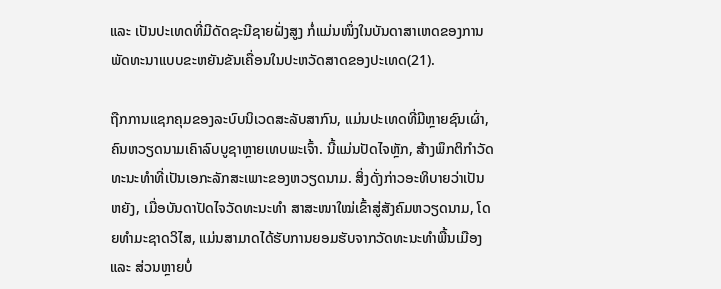ແລະ ເປັນປະເທດທີ່ມີດັດຊະນີຊາຍຝັ່ງສູງ ກໍ່ແມ່ນໜຶ່ງໃນບັນດາສາເຫດຂອງການພັດທະນາແບບຂະຫຍັນຂັນເຄື່ອນໃນປະຫວັດສາດຂອງປະເທດ(21).

ຖືກການແຊກຄຸມຂອງລະບົບນິເວດສະລັບສາກົນ, ແມ່ນປະເທດທີ່ມີຫຼາຍຊົນເຜົ່າ, ຄົນຫວຽດນາມເຄົາລົບບູຊາຫຼາຍເທບພະເຈົ້າ. ນີ້ແມ່ນປັດໄຈຫຼັກ, ສ້າງພຶກຕິກຳວັດທະນະທຳທີ່ເປັນເອກະລັກສະເພາະຂອງຫວຽດນາມ. ສິ່ງດັ່ງກ່າວອະທິບາຍວ່າເປັນຫຍັງ, ເມື່ອບັນດາປັດໄຈວັດທະນະທຳ ສາສະໜາໃໝ່ເຂົ້າສູ່ສັງຄົມຫວຽດນາມ, ໂດຍທຳມະຊາດວິໄສ, ແມ່ນສາມາດໄດ້ຮັບການຍອມຮັບຈາກວັດທະນະທຳພື້ນເມືອງ ແລະ ສ່ວນຫຼາຍບໍ່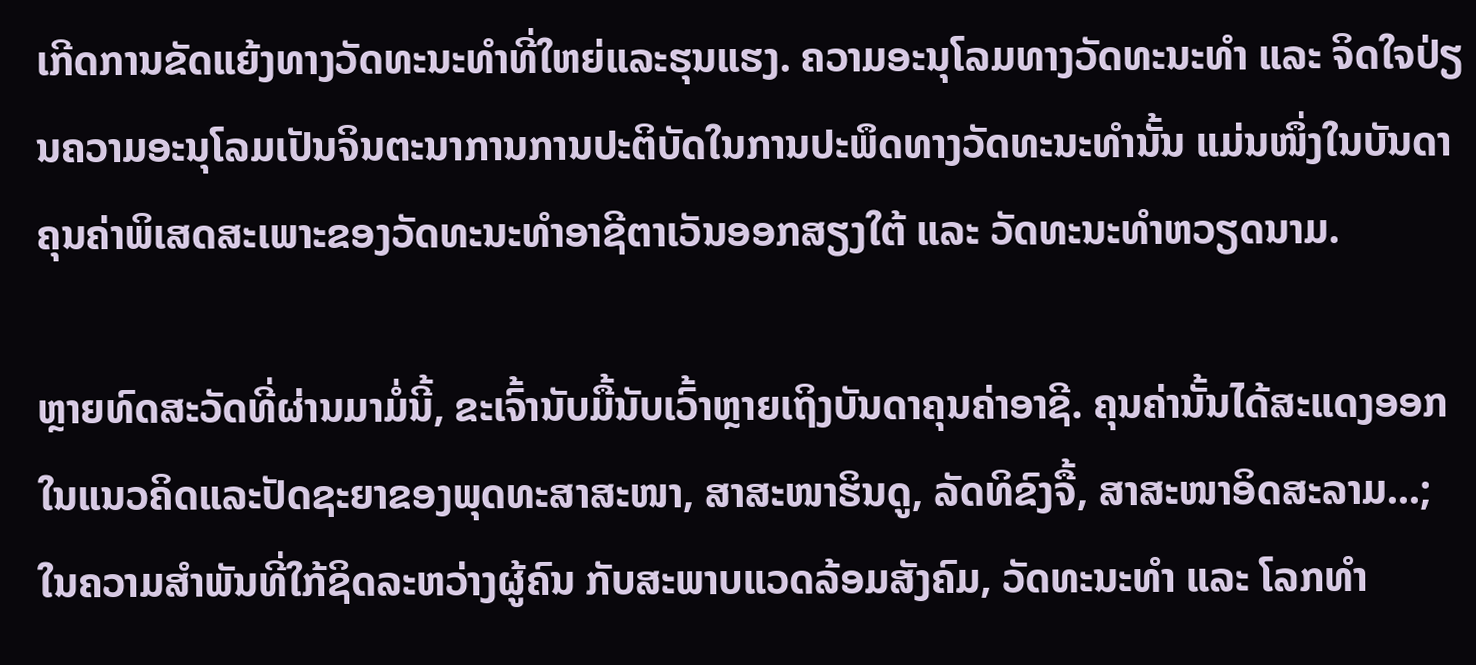ເກີດການຂັດແຍ້ງທາງວັດທະນະທຳທີ່ໃຫຍ່ແລະຮຸນແຮງ. ຄວາມອະນຸໂລມທາງວັດທະນະທຳ ແລະ ຈິດໃຈປ່ຽນຄວາມອະນຸໂລມເປັນຈິນຕະນາການການປະຕິບັດໃນການປະພຶດທາງວັດທະນະທຳນັ້ນ ແມ່ນໜຶ່ງໃນບັນດາຄຸນຄ່າພິເສດສະເພາະຂອງວັດທະນະທຳອາຊີຕາເວັນອອກສຽງໃຕ້ ແລະ ວັດທະນະທຳຫວຽດນາມ.

ຫຼາຍທົດສະວັດທີ່ຜ່ານມາມໍ່ນີ້, ຂະເຈົ້ານັບມື້ນັບເວົ້າຫຼາຍເຖິງບັນດາຄຸນຄ່າອາຊີ. ຄຸນຄ່ານັ້ນໄດ້ສະແດງອອກໃນແນວຄິດແລະປັດຊະຍາຂອງພຸດທະສາສະໜາ, ສາສະໜາຮິນດູ, ລັດທິຂົງຈື້, ສາສະໜາອິດສະລາມ...; ໃນຄວາມສຳພັນທີ່ໃກ້ຊິດລະຫວ່າງຜູ້ຄົນ ກັບສະພາບແວດລ້ອມສັງຄົມ, ວັດທະນະທຳ ແລະ ໂລກທຳ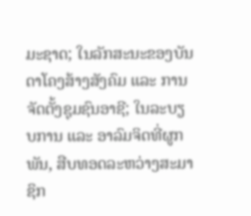ມະຊາດ; ໃນລັກສະນະຂອງບັນດາໂຄງສ້າງສັງຄົມ ແລະ ການຈັດຕັ້ງຊຸມຊົນອາຊີ; ໃນລະບຽບການ ແລະ ອາລົມຈິດທີ່ຜູກພັນ, ສືບທອດລະຫວ່າງສະມາຊິກ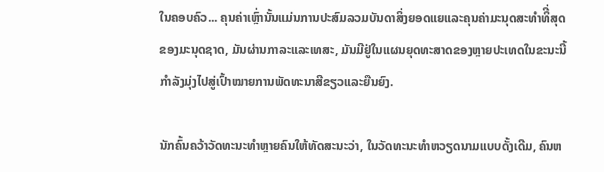ໃນຄອບຄົວ... ຄຸນຄ່າເຫຼົ່ານັ້ນແມ່ນການປະສົມລວມບັນດາສິ່ງຍອດແຍແລະຄຸນຄ່າມະນຸດສະທຳທິີ່ສຸດ ຂອງມະນຸດຊາດ, ມັນຜ່ານກາລະແລະເທສະ, ມັນມີຢູ່ໃນແຜນຍຸດທະສາດຂອງຫຼາຍປະເທດໃນຂະນະນີ້ກຳລັງມຸ່ງໄປສູ່ເປົ້າໝາຍການພັດທະນາສີຂຽວແລະຍືນຍົງ.

ນັກຄົ້ນຄວ້າວັດທະນະທຳຫຼາຍຄົນໃຫ້ທັດສະນະວ່າ, ໃນວັດທະນະທຳຫວຽດນາມແບບດັ້ງເດີມ, ຄົນຫ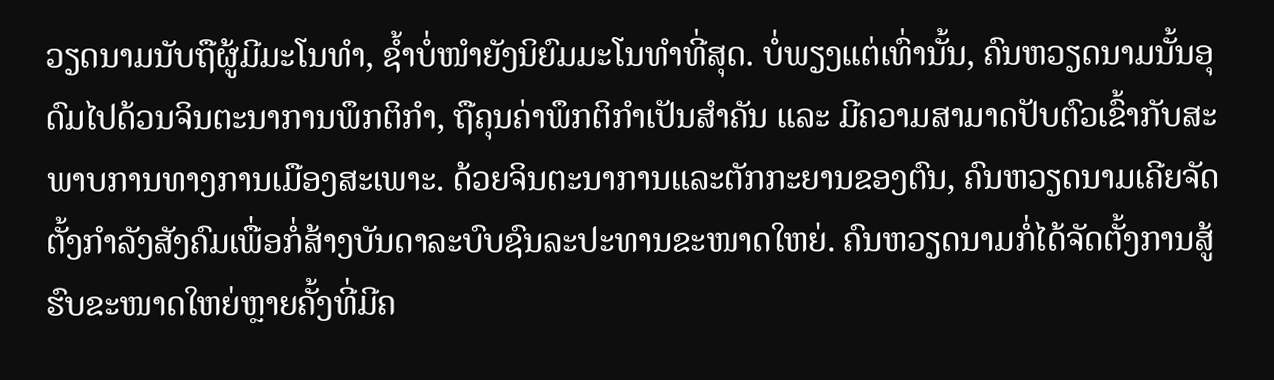ວຽດນາມນັບຖືຜູ້ມີມະໂນທຳ, ຊ້ຳບໍ່ໜຳຍັງນິຍົມມະໂນທຳທີ່ສຸດ. ບໍ່ພຽງແຕ່ເທົ່ານັ້ນ, ຄົນຫວຽດນາມນັ້ນອຸດົມໄປດ້ວນຈິນຕະນາການພຶກຕິກຳ, ຖືຄຸນຄ່າພຶກຕິກຳເປັນສຳຄັນ ແລະ ມີຄວາມສາມາດປັບຕົວເຂົ້າກັບສະພາບການທາງການເມືອງສະເພາະ. ດ້ວຍຈິນຕະນາການແລະຕັກກະຍານຂອງຕົນ, ຄົນຫວຽດນາມເຄີຍຈັດຕັ້ງກຳລັງສັງຄົມເພື່ອກໍ່ສ້າງບັນດາລະບົບຊົນລະປະທານຂະໜາດໃຫຍ່. ຄົນຫວຽດນາມກໍ່ໄດ້ຈັດຕັ້ງການສູ້ຮົບຂະໜາດໃຫຍ່ຫຼາຍຄັ້ງທີ່ມີຄ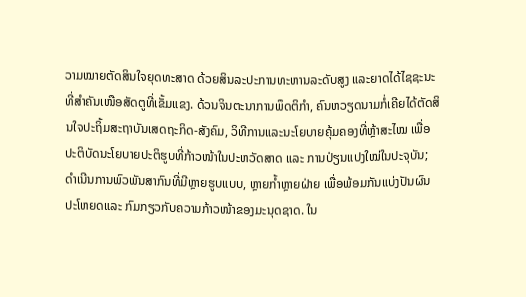ວາມໝາຍຕັດສິນໃຈຍຸດທະສາດ ດ້ວຍສິນລະປະການທະຫານລະດັບສູງ ແລະຍາດໄດ້ໄຊຊະນະທີ່ສຳຄັນເໜືອສັດຕູທີ່ເຂັ້ມແຂງ. ດ້ວນຈິນຕະນາການພຶດຕິກຳ, ຄົນຫວຽດນາມກໍ່ເຄີຍໄດ້ຕັດສິນໃຈປະຖິ້ມສະຖາບັນເສດຖະກິດ-ສັງຄົມ, ວິທີການແລະນະໂຍບາຍຄຸ້ມຄອງທີ່ຫຼ້າສະໄໝ ເພື່ອປະຕິບັດນະໂຍບາຍປະຕິຮູບທີ່ກ້າວໜ້າໃນປະຫວັດສາດ ແລະ ການປ່ຽນແປງໃໝ່ໃນປະຈຸບັນ; ດຳເນີນການພົວພັນສາກົນທີ່ມີຫຼາຍຮູບແບບ, ຫຼາຍກ້ຳຫຼາຍຝ່າຍ ເພື່ອພ້ອມກັນແບ່ງປັນຜົນປະໂຫຍດແລະ ກົມກຽວກັບຄວາມກ້າວໜ້າຂອງມະນຸດຊາດ. ໃນ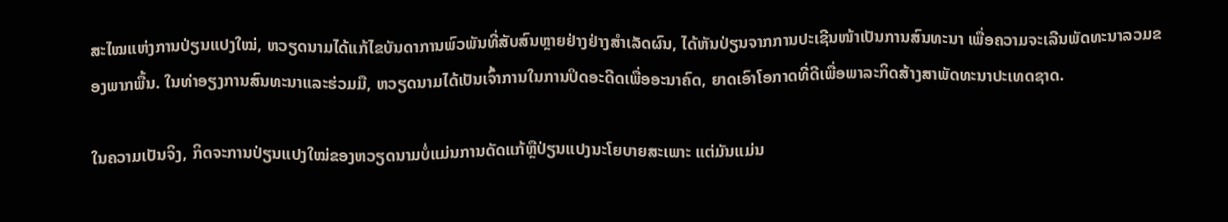ສະໄໝແຫ່ງການປ່ຽນແປງໃໝ່, ຫວຽດນາມໄດ້ແກ້ໄຂບັນດາການພົວພັນທີ່ສັບສົນຫຼາຍຢ່າງຢ່າງສຳເລັດຜົນ, ໄດ້ຫັນປ່ຽນຈາກການປະເຊີນໜ້າເປັນການສົນທະນາ ເພື່ອຄວາມຈະເລີນພັດທະນາລວມຂອງພາກພື້ນ. ໃນທ່າອຽງການສົນທະນາແລະຮ່ວມມື, ຫວຽດນາມໄດ້ເປັນເຈົ້າການໃນການປິດອະດີດເພື່ອອະນາຄົດ, ຍາດເອົາໂອກາດທີ່ດີເພື່ອພາລະກິດສ້າງສາພັດທະນາປະເທດຊາດ.

ໃນຄວາມເປັນຈິງ, ກິດຈະການປ່ຽນແປງໃໝ່ຂອງຫວຽດນາມບໍ່ແມ່ນການດັດແກ້ຫຼືປ່ຽນແປງນະໂຍບາຍສະເພາະ ແຕ່ມັນແມ່ນ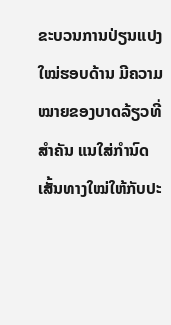ຂະບວນການປ່ຽນແປງໃໝ່ຮອບດ້ານ ມີຄວາມໝາຍຂອງບາດລ້ຽວທີ່ສຳຄັນ ແນໃສ່ກຳນົດເສັ້ນທາງໃໝ່ໃຫ້ກັບປະ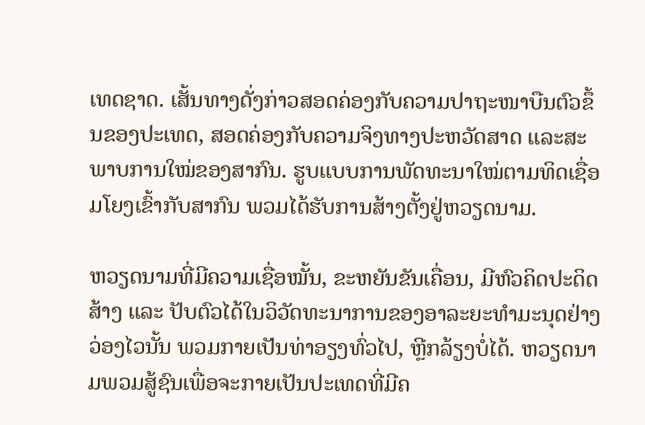ເທດຊາດ. ເສັ້ນທາງດັ່ງກ່າວສອດຄ່ອງກັບຄວາມປາຖະໜາບືນຕົວຂຶ້ນຂອງປະເທດ, ສອດຄ່ອງກັບຄວາມຈິງທາງປະຫວັດສາດ ແລະສະພາບການໃໝ່ຂອງສາກົນ. ຮູບແບບການພັດທະນາໃໝ່ຕາມທິດເຊື່ອມໂຍງເຂົ້າກັບສາກົນ ພວມໄດ້ຮັບການສ້າງຕັ້ງຢູ່ຫວຽດນາມ.

ຫວຽດນາມທີ່ມີຄວາມເຊື່ອໝັ້ນ, ຂະຫຍັນຂັນເຄື່ອນ, ມີຫົວຄິດປະດິດສ້າງ ແລະ ປັບຕົວໄດ້ໃນວິວັດທະນາການຂອງອາລະຍະທຳມະນຸດຢ່າງວ່ອງໄວນັ້ນ ພວມກາຍເປັນທ່າອຽງທົ່ວໄປ, ຫຼີກລ້ຽງບໍ່ໄດ້. ຫວຽດນາມພວມສູ້ຊົນເພື່ອຈະກາຍເປັນປະເທດທີ່ມີຄ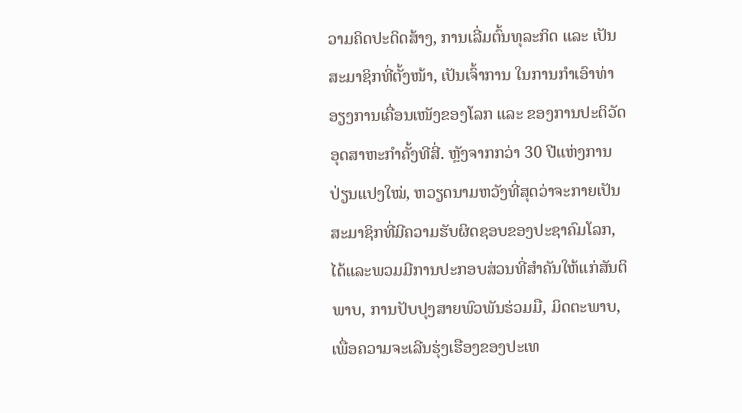ວາມຄິດປະດິດສ້າງ, ການເລີ່ມຕົ້ນທຸລະກິດ ແລະ ເປັນສະມາຊິກທີ່ຕັ້ງໜ້າ, ເປັນເຈົ້າການ ໃນການກຳເອົາທ່າອຽງການເຄື່ອນເໜັງຂອງໂລກ ແລະ ຂອງການປະຕິວັດອຸດສາຫະກຳຄັ້ງທີສີ່. ຫຼັງຈາກກວ່າ 30 ປີແຫ່ງການປ່ຽນແປງໃໝ່, ຫວຽດນາມຫວັງທີ່ສຸດວ່າຈະກາຍເປັນສະມາຊິກທີ່ມີຄວາມຮັບຜິດຊອບຂອງປະຊາຄົມໂລກ, ໄດ້ແລະພວມມີການປະກອບສ່ວນທີ່ສຳຄັນໃຫ້ແກ່ສັນຕິພາບ, ການປັບປຸງສາຍພົວພັນຮ່ວມມື, ມິດຕະພາບ, ເພື່ອຄວາມຈະເລີນຮຸ່ງເຮືອງຂອງປະເທ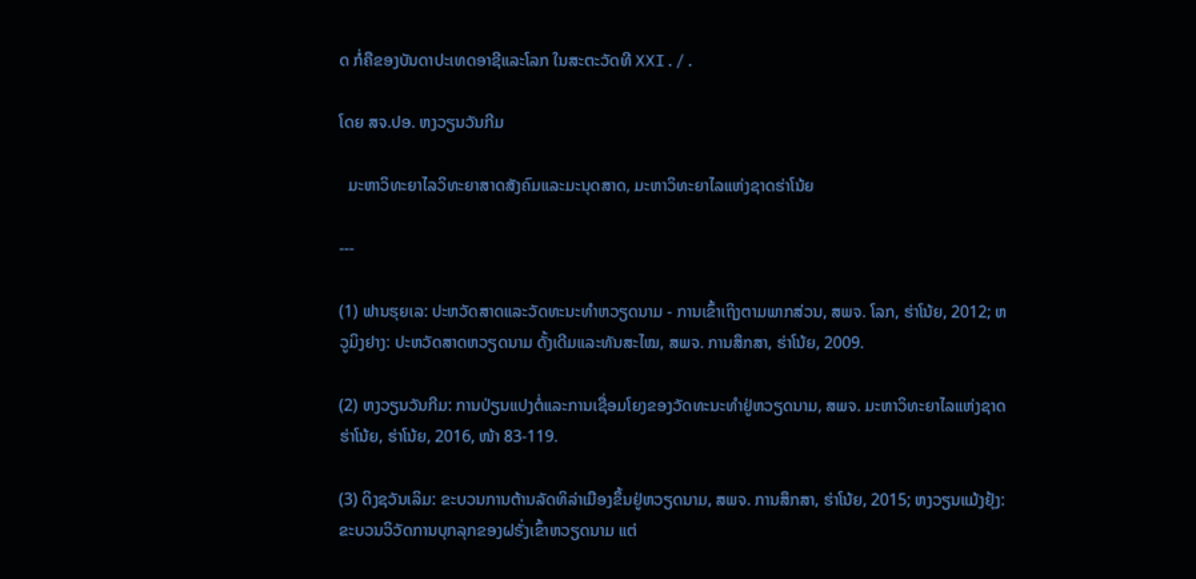ດ ກໍ່ຄືຂອງບັນດາປະເທດອາຊີແລະໂລກ ໃນສະຕະວັດທີ XXI./.

ໂດຍ ສຈ.ປອ. ຫງວຽນວັນກີມ

  ມະຫາວິທະຍາໄລວິທະຍາສາດສັງຄົມແລະມະນຸດສາດ, ມະຫາວິທະຍາໄລແຫ່ງຊາດຮ່າໂນ້ຍ

---

(1) ຟານຮຸຍເລ: ປະຫວັດສາດແລະວັດທະນະທຳຫວຽດນາມ - ການເຂົ້າເຖິງຕາມພາກສ່ວນ, ສພຈ. ໂລກ, ຮ່າໂນ້ຍ, 2012; ຫວູມິງຢາງ: ປະຫວັດສາດຫວຽດນາມ ດັ້ງເດີມແລະທັນສະໄໝ, ສພຈ. ການສຶກສາ, ຮ່າໂນ້ຍ, 2009.

(2) ຫງວຽນວັນກີມ: ການປ່ຽນແປງຕໍ່ແລະການເຊື່ອມໂຍງຂອງວັດທະນະທຳຢູ່ຫວຽດນາມ, ສພຈ. ມະຫາວິທະຍາໄລແຫ່ງຊາດຮ່າໂນ້ຍ, ຮ່າໂນ້ຍ, 2016, ໜ້າ 83-119.

(3) ດິງຊວັນເລິມ: ຂະບວນການຕ້ານລັດທິລ່າເມືອງຂຶ້ນຢູ່ຫວຽດນາມ, ສພຈ. ການສຶກສາ, ຮ່າໂນ້ຍ, 2015; ຫງວຽນແມ້ງຢຸ້ງ: ຂະບວນວິວັດການບຸກລຸກຂອງຝຣັ່ງເຂົ້າຫວຽດນາມ ແຕ່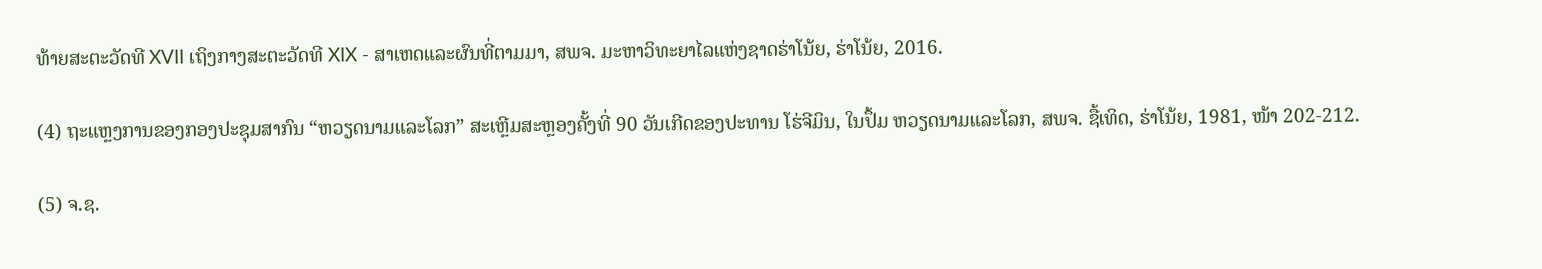ທ້າຍສະຕະວັດທີ XVII ເຖິງກາງສະຕະວັດທີ XIX - ສາເຫດແລະຜົນທີ່ຕາມມາ, ສພຈ. ມະຫາວິທະຍາໄລແຫ່ງຊາດຮ່າໂນ້ຍ, ຮ່າໂນ້ຍ, 2016.

(4) ຖະແຫຼງການຂອງກອງປະຊຸມສາກົນ “ຫວຽດນາມແລະໂລກ” ສະເຫຼີມສະຫຼອງຄັ້ງທີ່ 90 ວັນເກີດຂອງປະທານ ໂຮ່ຈີມິນ, ໃນປຶ້ມ ຫວຽດນາມແລະໂລກ, ສພຈ. ຊື້ເທິດ, ຮ່າໂນ້ຍ, 1981, ໜ້າ 202-212.

(5) ຈ.ຊ.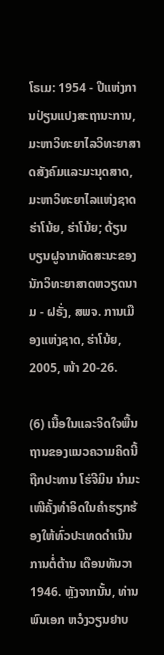ໂຣເມ: 1954 - ປີແຫ່ງການປ່ຽນແປງສະຖານະການ, ມະຫາວິທະຍາໄລວິທະຍາສາດສັງຄົມແລະມະນຸດສາດ, ມະຫາວິທະຍາໄລແຫ່ງຊາດຮ່າໂນ້ຍ, ຮ່າໂນ້ຍ; ດ້ຽນບຽນຝູຈາກທັດສະນະຂອງນັກວິທະຍາສາດຫວຽດນາມ - ຝຣັ່ງ, ສພຈ. ການເມືອງແຫ່ງຊາດ, ຮ່າໂນ້ຍ, 2005, ໜ້າ 20-26.

(6) ເນື້ອໃນແລະຈິດໃຈພື້ນຖານຂອງແນວຄວາມຄິດນີ້ຖືກປະທານ ໂຮ່ຈີມິນ ນຳມະເໜີຄັ້ງທຳອິດໃນຄຳຮຽກຮ້ອງໃຫ້ທົ່ວປະເທດດຳເນີນການຕໍ່ຕ້ານ ເດືອນທັນວາ 1946. ຫຼັງຈາກນັ້ນ, ທ່ານພົນເອກ ຫວໍງວຽນຢາບ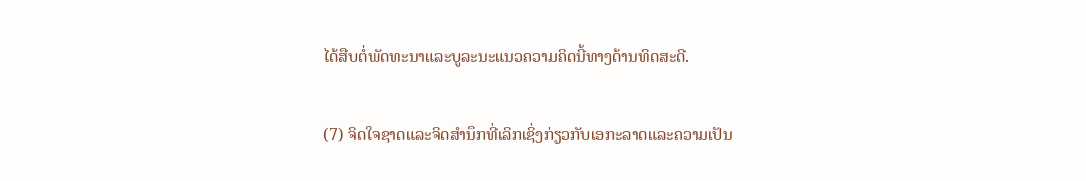ໄດ້ສືບຕໍ່ພັດທະນາແລະບູລະນະແນວຄວາມຄິດນີ້ທາງດ້ານທິດສະດີ.

(7) ຈິດໃຈຊາດແລະຈິດສຳນຶກທີ່ເລິກເຊິ່ງກ່ຽວກັບເອກະລາດແລະຄວາມເປັນ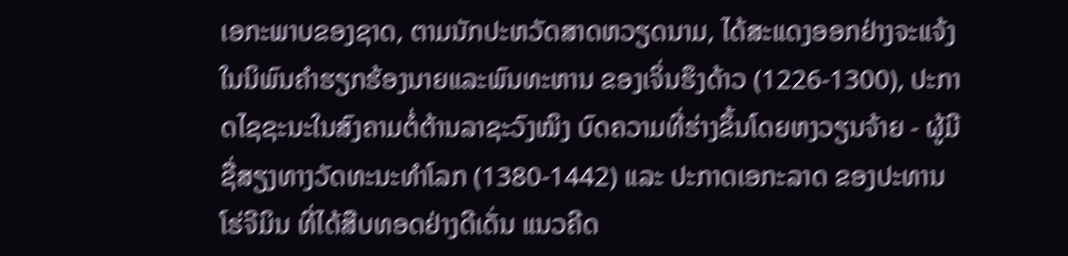ເອກະພາບຂອງຊາດ, ຕາມນັກປະຫວັດສາດຫວຽດນາມ, ໄດ້ສະແດງອອກຢ່າງຈະແຈ້ງໃນນິພົນຄຳຮຽກຮ້ອງນາຍແລະພົນທະຫານ ຂອງເຈິ່ນຮຶງດ້າວ (1226-1300), ປະກາດໄຊຊະນະໃນສົງຄາມຕໍ່ຕ້ານລາຊະວົງໝິງ ບົດຄວາມທີ່ຮ່າງຂຶ້ນໂດຍຫງວຽນຈ້າຍ - ຜູ້ມີຊື່ສຽງທາງວັດທະນະທຳໂລກ (1380-1442) ແລະ ປະກາດເອກະລາດ ຂອງປະທານ ໂຮ່ຈີມິນ ທີ່ໄດ້ສືບທອດຢ່າງດີເດັ່ນ ແນວຄີດ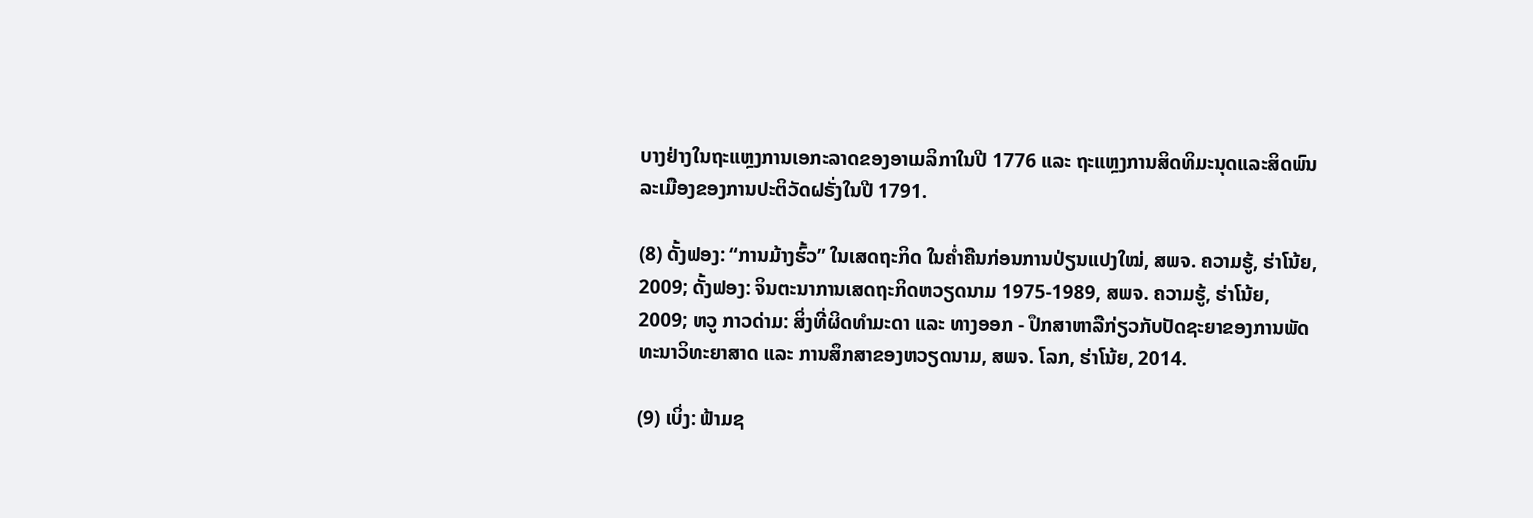ບາງຢ່າງໃນຖະແຫຼງການເອກະລາດຂອງອາເມລິກາໃນປີ 1776 ແລະ ຖະແຫຼງການສິດທິມະນຸດແລະສິດພົນລະເມືອງຂອງການປະຕິວັດຝຣັ່ງໃນປີ 1791.

(8) ດັ້ງຟອງ: “ການມ້າງຮົ້ວ” ໃນເສດຖະກິດ ໃນຄ່ຳຄືນກ່ອນການປ່ຽນແປງໃໝ່, ສພຈ. ຄວາມຮູ້, ຮ່າໂນ້ຍ, 2009; ດັ້ງຟອງ: ຈິນຕະນາການເສດຖະກິດຫວຽດນາມ 1975-1989, ສພຈ. ຄວາມຮູ້, ຮ່າໂນ້ຍ, 2009; ຫວູ ກາວດ່າມ: ສິ່ງທີ່ຜິດທຳມະດາ ແລະ ທາງອອກ - ປຶກສາຫາລືກ່ຽວກັບປັດຊະຍາຂອງການພັດທະນາວິທະຍາສາດ ແລະ ການສຶກສາຂອງຫວຽດນາມ, ສພຈ. ໂລກ, ຮ່າໂນ້ຍ, 2014.

(9) ເບິ່ງ: ຟ້າມຊ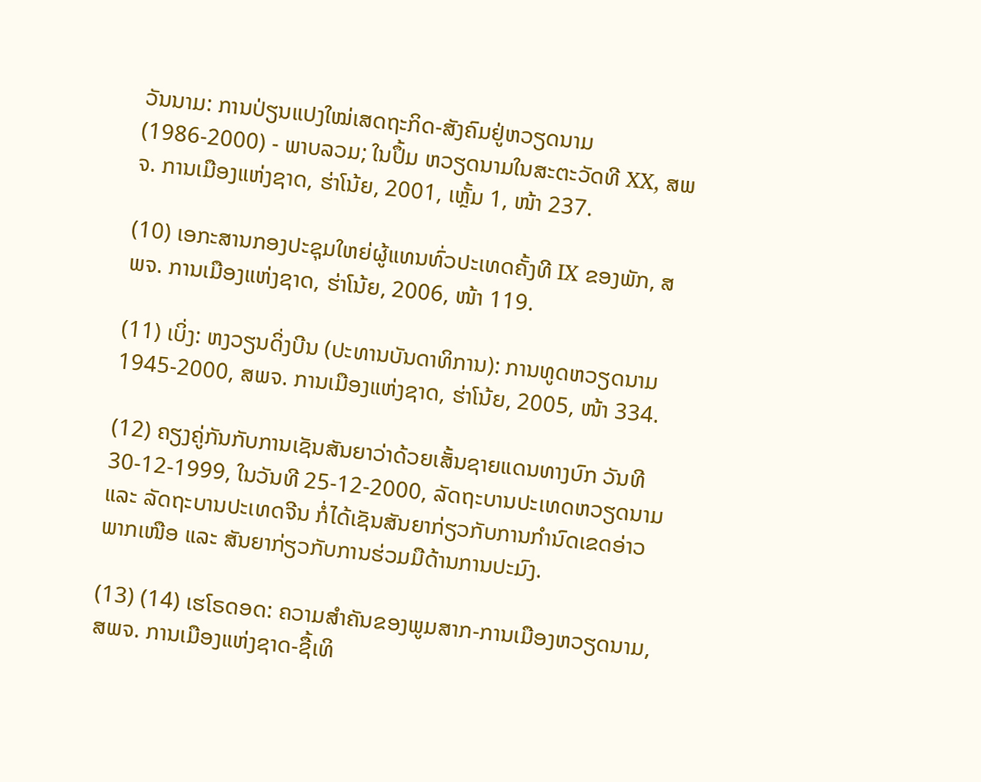ວັນນາມ: ການປ່ຽນແປງໃໝ່ເສດຖະກິດ-ສັງຄົມຢູ່ຫວຽດນາມ (1986-2000) - ພາບລວມ; ໃນປຶ້ມ ຫວຽດນາມໃນສະຕະວັດທີ XX, ສພຈ. ການເມືອງແຫ່ງຊາດ, ຮ່າໂນ້ຍ, 2001, ເຫຼັ້ມ 1, ໜ້າ 237.

(10) ເອກະສານກອງປະຊຸມໃຫຍ່ຜູ້ແທນທົ່ວປະເທດຄັ້ງທີ IX ຂອງພັກ, ສພຈ. ການເມືອງແຫ່ງຊາດ, ຮ່າໂນ້ຍ, 2006, ໜ້າ 119.

(11) ເບິ່ງ: ຫງວຽນດິ່ງບີນ (ປະທານບັນດາທິການ): ການທູດຫວຽດນາມ 1945-2000, ສພຈ. ການເມືອງແຫ່ງຊາດ, ຮ່າໂນ້ຍ, 2005, ໜ້າ 334.

(12) ຄຽງຄູ່ກັນກັບການເຊັນສັນຍາວ່າດ້ວຍເສັ້ນຊາຍແດນທາງບົກ ວັນທີ 30-12-1999, ໃນວັນທີ 25-12-2000, ລັດຖະບານປະເທດຫວຽດນາມ ແລະ ລັດຖະບານປະເທດຈີນ ກໍ່ໄດ້ເຊັນສັນຍາກ່ຽວກັບການກຳນົດເຂດອ່າວພາກເໜືອ ແລະ ສັນຍາກ່ຽວກັບການຮ່ວມມືດ້ານການປະມົງ.

(13) (14) ເຮໂຣດອດ: ຄວາມສຳຄັນຂອງພູມສາກ-ການເມືອງຫວຽດນາມ, ສພຈ. ການເມືອງແຫ່ງຊາດ-ຊື້ເທິ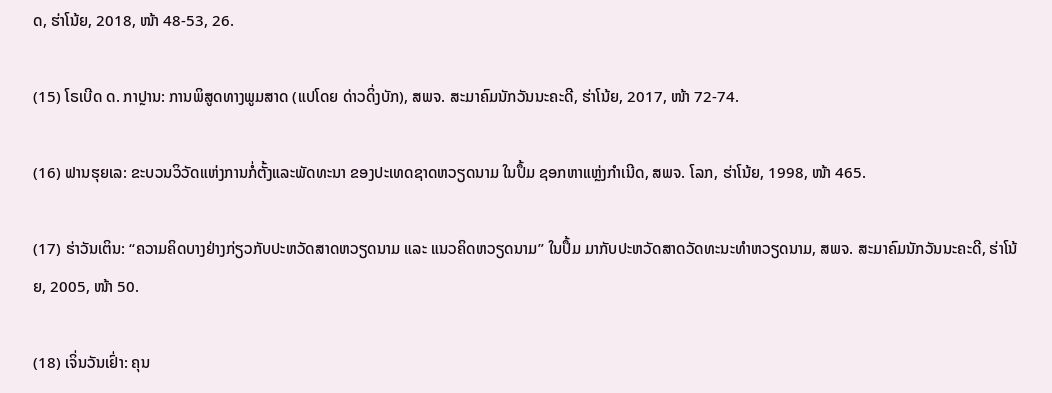ດ, ຮ່າໂນ້ຍ, 2018, ໜ້າ 48-53, 26.

(15) ໂຣເບີດ ດ. ກາປຼານ: ການພິສູດທາງພູມສາດ (ແປໂດຍ ດ່າວດິ່ງບັກ), ສພຈ. ສະມາຄົມນັກວັນນະຄະດີ, ຮ່າໂນ້ຍ, 2017, ໜ້າ 72-74.

(16) ຟານຮຸຍເລ: ຂະບວນວິວັດແຫ່ງການກໍ່ຕັ້ງແລະພັດທະນາ ຂອງປະເທດຊາດຫວຽດນາມ ໃນປຶ້ມ ຊອກຫາແຫຼ່ງກຳເນີດ, ສພຈ. ໂລກ, ຮ່າໂນ້ຍ, 1998, ໜ້າ 465.

(17) ຮ່າວັນເຕິນ: “ຄວາມຄິດບາງຢ່າງກ່ຽວກັບປະຫວັດສາດຫວຽດນາມ ແລະ ແນວຄິດຫວຽດນາມ” ໃນປຶ້ມ ມາກັບປະຫວັດສາດວັດທະນະທຳຫວຽດນາມ, ສພຈ. ສະມາຄົມນັກວັນນະຄະດີ, ຮ່າໂນ້ຍ, 2005, ໜ້າ 50.

(18) ເຈິ່ນວັນເຢົ່າ: ຄຸນ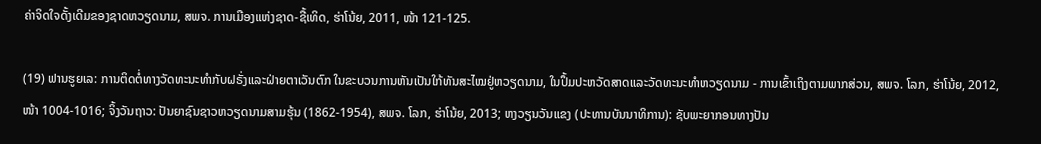ຄ່າຈິດໃຈດັ້ງເດີມຂອງຊາດຫວຽດນາມ, ສພຈ. ການເມືອງແຫ່ງຊາດ-ຊື້ເທິດ, ຮ່າໂນ້ຍ, 2011, ໜ້າ 121-125.

(19) ຟານຮູຍເລ: ການຕິດຕໍ່ທາງວັດທະນະທຳກັບຝຣັ່ງແລະຝ່າຍຕາເວັນຕົກ ໃນຂະບວນການຫັນເປັນໃກ້ທັນສະໄໝຢູ່ຫວຽດນາມ, ໃນປຶ້ມປະຫວັດສາດແລະວັດທະນະທຳຫວຽດນາມ - ການເຂົ້າເຖິງຕາມພາກສ່ວນ, ສພຈ. ໂລກ, ຮ່າໂນ້ຍ, 2012, ໜ້າ 1004-1016; ຈິ້ງວັນຖາວ: ປັນຍາຊົນຊາວຫວຽດນາມສາມຮຸ້ນ (1862-1954), ສພຈ. ໂລກ, ຮ່າໂນ້ຍ, 2013; ຫງວຽນວັນແຂງ (ປະທານບັນນາທິການ): ຊັບພະຍາກອນທາງປັນ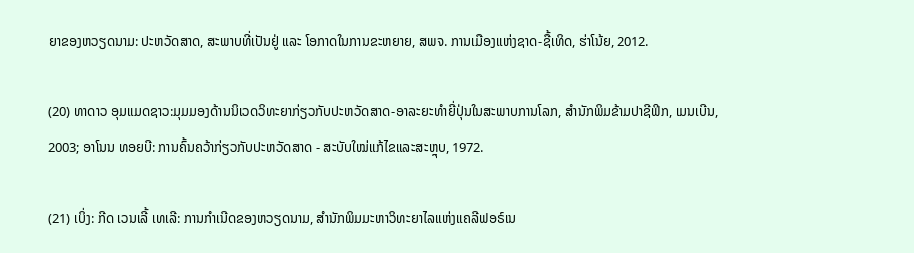ຍາຂອງຫວຽດນາມ: ປະຫວັດສາດ, ສະພາບທີ່ເປັນຢູ່ ແລະ ໂອກາດໃນການຂະຫຍາຍ, ສພຈ. ການເມືອງແຫ່ງຊາດ-ຊື້ເທິດ, ຮ່າໂນ້ຍ, 2012.

(20) ທາດາວ ອຸມແມດຊາວ:ມຸມມອງດ້ານນິເວດວິທະຍາກ່ຽວກັບປະຫວັດສາດ-ອາລະຍະທຳຍີ່ປຸ່ນໃນສະພາບການໂລກ, ສຳນັກພິມຂ້າມປາຊີຟິກ, ເມນເບີນ, 2003; ອາໂນນ ທອຍບີ: ການຄົ້ນຄວ້າກ່ຽວກັບປະຫວັດສາດ - ສະບັບໃໝ່ແກ້ໄຂແລະສະຫຼຸບ, 1972.

(21) ເບິ່ງ: ກີດ ເວນເລີ້ ເທເລີ: ການກຳເນີດຂອງຫວຽດນາມ, ສຳນັກພິມມະຫາວິທະຍາໄລແຫ່ງແຄລີຟອຣ໌ເນ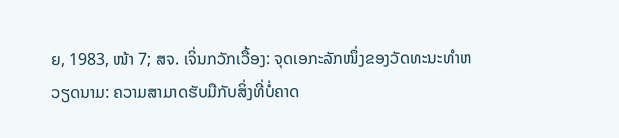ຍ, 1983, ໜ້າ 7; ສຈ. ເຈິ່ນກວັກເວື້ອງ: ຈຸດເອກະລັກໜຶ່ງຂອງວັດທະນະທຳຫວຽດນາມ: ຄວາມສາມາດຮັບມືກັບສິ່ງທີ່ບໍ່ຄາດ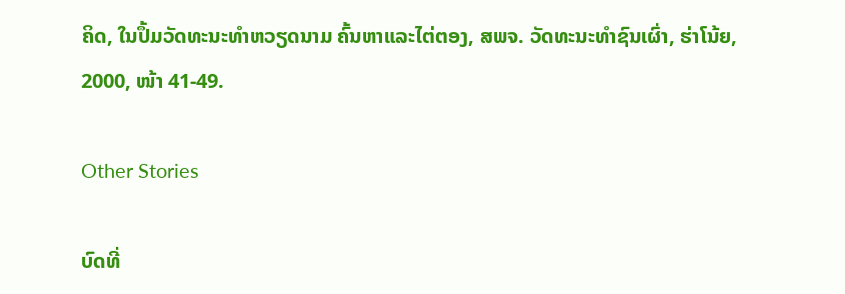ຄິດ, ໃນປຶ້ມວັດທະນະທຳຫວຽດນາມ ຄົ້ນຫາແລະໄຕ່ຕອງ, ສພຈ. ວັດທະນະທຳຊົນເຜົ່າ, ຮ່າໂນ້ຍ, 2000, ໜ້າ 41-49.

Other Stories

ບົດທີ່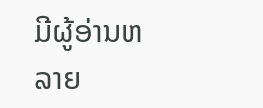ມີຜູ້ອ່ານຫລາຍ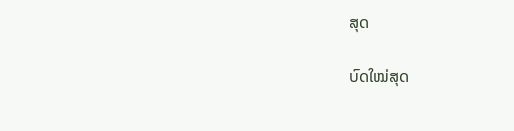ສຸດ

ບົດໃໝ່ສຸດ